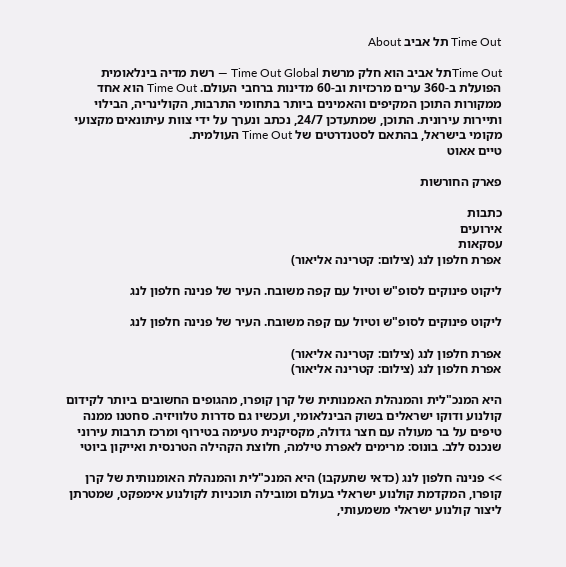Time Out תל אביב About

Time Outתל אביב הוא חלק מרשת Time Out Global — רשת מדיה בינלאומית הפועלת ב-360 ערים מרכזיות וב-60 מדינות ברחבי העולם. Time Out הוא אחד ממקורות התוכן המקיפים והאמינים ביותר בתחומי התרבות, הקולינריה, הבילוי ותיירות עירונית. התוכן, שמתעדכן 24/7, נכתב ונערך על ידי צוות עיתונאים מקצועי מקומי בישראל, בהתאם לסטנדרטים של Time Out העולמית.
טיים אאוט

פארק החורשות

כתבות
אירועים
עסקאות
אפרת חלפון לנג (צילום: קטרינה אליאור)

ליקוט פינוקים לסופ"ש וטיול עם קפה משובח. העיר של פנינה חלפון לנג

ליקוט פינוקים לסופ"ש וטיול עם קפה משובח. העיר של פנינה חלפון לנג

אפרת חלפון לנג (צילום: קטרינה אליאור)
אפרת חלפון לנג (צילום: קטרינה אליאור)

היא המנכ"לית והמנהלת האמנותית של קרן קופרו, מהגופים החשובים ביותר לקידום קולנוע ודוקו ישראלים בשוק הבינלאומי, ועכשיו גם סדרות טלוויזיה. סחטנו ממנה טיפים על בר מעולה עם חצר גדולה, מקסיקנית טעימה בטירוף ומרכז תרבות עירוני שנכנס ללב. בונוס: מרימים לאפרת טילמה, חלוצת הקהילה הטרנסית ואייקון ביוטי

>> פנינה חלפון לנג (כדאי שתעקבו) היא המנכ"לית והמנהלת האומנותית של קרן קופרו, המקדמת קולנוע ישראלי בעולם ומובילה תוכניות לקולנוע אימפקט, שמטרתן ליצור קולנוע ישראלי משמעותי,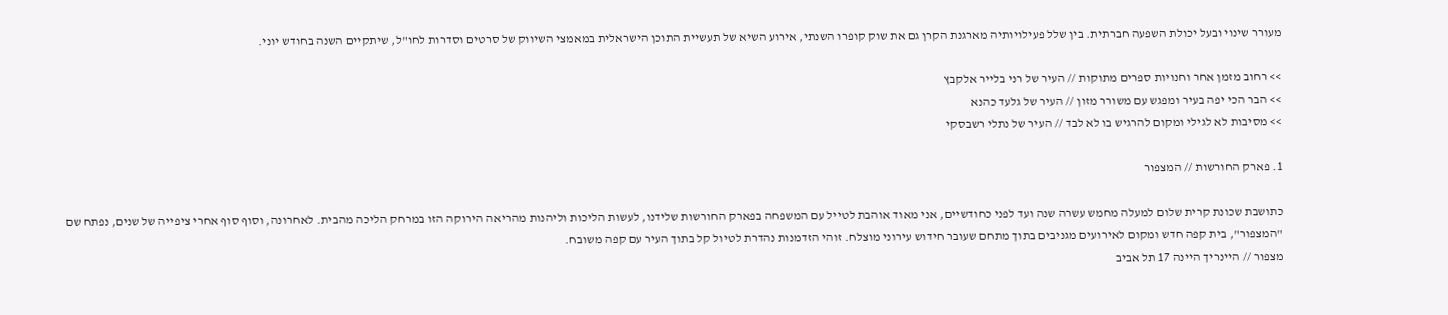מעורר שינוי ובעל יכולת השפעה חברתית. בין שלל פעילויותיה מארגנת הקרן גם את שוק קופרו השנתי, אירוע השיא של תעשיית התוכן הישראלית במאמצי השיווק של סרטים וסדרות לחו"ל, שיתקיים השנה בחודש יוני.

>> רחוב מזמן אחר וחנויות ספרים מתוקות // העיר של רני בלייר אלקבץ
>> הבר הכי יפה בעיר ומפגש עם משורר מזון // העיר של גלעד כהנא
>> מסיבות לא לגילי ומקום להרגיש בו לא לבד // העיר של נתלי רשבסקי

1. פארק החורשות // המצפור

כתושבת שכונת קרית שלום למעלה מחמש עשרה שנה ועד לפני כחודשיים, אני מאוד אוהבת לטייל עם המשפחה בפארק החורשות שלידנו, לעשות הליכות וליהנות מהריאה הירוקה הזו במרחק הליכה מהבית. לאחרונה, וסוף סוף אחרי ציפייה של שנים, נפתח שם "המצפור", בית קפה חדש ומקום לאירועים מגניבים בתוך מתחם שעובר חידוש עירוני מוצלח. זוהי הזדמנות נהדרת לטיול קל בתוך העיר עם קפה משובח.
מצפור // היינריך היינה 17 תל אביב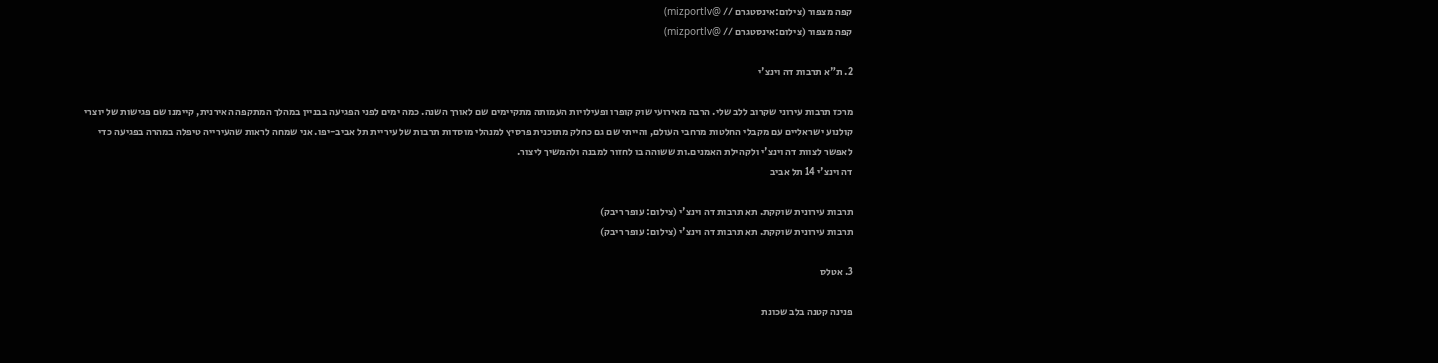קפה מצפור (צילום:אינסטגרם // @mizportlv)
קפה מצפור (צילום:אינסטגרם // @mizportlv)

2. ת"א תרבות דה וינצ'י

מרכז תרבות עירוני שקרוב ללב שלי. הרבה מאירועי שוק קופרו ופעילויות העמותה מתקיימים שם לאורך השנה. כמה ימים לפני הפגיעה בבניין במהלך המתקפה האירנית, קיימנו שם פגישות של יוצרי קולנוע ישראליים עם מקבלי החלטות מרחבי העולם, והייתי שם גם כחלק מתוכנית פרסיץ למנהלי מוסדות תרבות של עיריית תל אביב-יפו. אני שמחה לראות שהעירייה טיפלה במהרה בפגיעה כדי לאפשר לצוות דה וינצ'י ולקהילת האמנים.ות ששוהה בו לחזור למבנה ולהמשיך ליצור.
דה וינצ'י 14 תל אביב

תרבות עירונית שוקקת. תא תרבות דה וינצ'י (צילום: עופר ריבק)
תרבות עירונית שוקקת. תא תרבות דה וינצ'י (צילום: עופר ריבק)

3. אטלס

פנינה קטנה בלב שכונת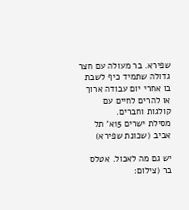שפירא. בר מעולה עם חצר גדולה שתמיד כיף לשבת בו אחרי יום עבודה ארוך או להרים לחיים עם קולגות וחברים.
מסילת ישרים 15א' תל אביב (שכונת שפירא)

יש גם מה לאכול. אטלס בר (צילום: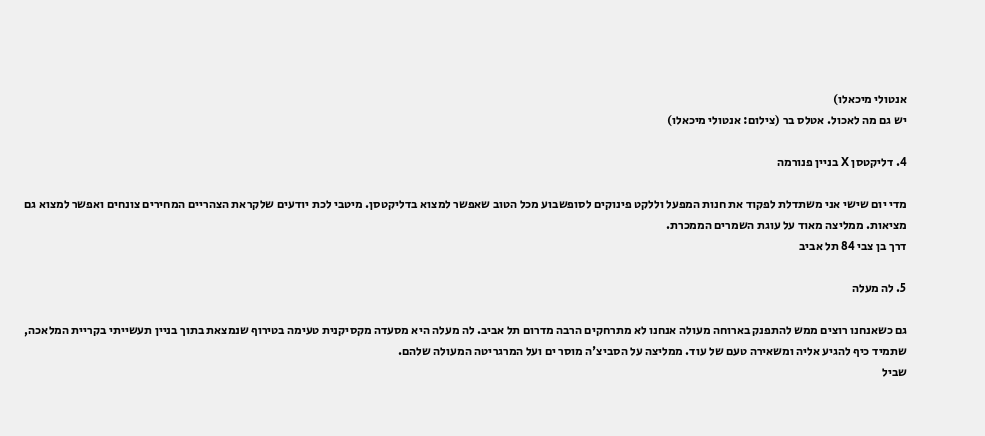אנטולי מיכאלו)
יש גם מה לאכול. אטלס בר (צילום: אנטולי מיכאלו)

4. דליקטסן X בניין פנורמה

מדי יום שישי אני משתדלת לפקוד את חנות המפעל וללקט פינוקים לסופשבוע מכל הטוב שאפשר למצוא בדליקטסן. מיטבי לכת יודעים שלקראת הצהריים המחירים צונחים ואפשר למצוא גם מציאות. ממליצה מאוד על עוגת השמרים הממכרת.
דרך בן צבי 84 תל אביב

5. לה מעלה

גם כשאנחנו רוצים ממש להתפנק בארוחה מעולה אנחנו לא מתרחקים הרבה מדרום תל אביב. לה מעלה היא מסעדה מקסיקנית טעימה בטירוף שנמצאת בתוך בניין תעשייתי בקריית המלאכה, שתמיד כיף להגיע אליה ומשאירה טעם של עוד. ממליצה על הסביצ'ה מוסר ים ועל המרגריטה המעולה שלהם.
שביל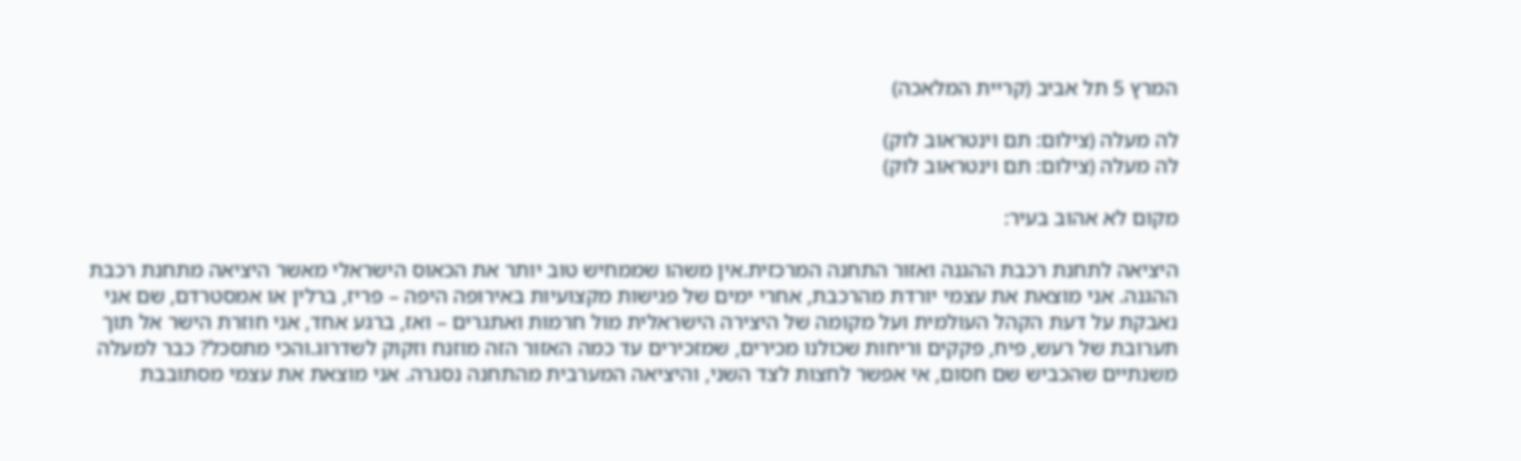המרץ 5 תל אביב (קריית המלאכה)

לה מעלה (צילום: תם וינטראוב לוק)
לה מעלה (צילום: תם וינטראוב לוק)

מקום לא אהוב בעיר:

היציאה לתחנת רכבת ההגנה ואזור התחנה המרכזית.אין משהו שממחיש טוב יותר את הכאוס הישראלי מאשר היציאה מתחנת רכבת ההגנה. אני מוצאת את עצמי יורדת מהרכבת, אחרי ימים של פגישות מקצועיות באירופה היפה – פריז, ברלין או אמסטרדם, שם אני נאבקת על דעת הקהל העולמית ועל מקומה של היצירה הישראלית מול חרמות ואתגרים – ואז, ברגע אחד, אני חוזרת הישר אל תוך תערובת של רעש, פיח, פקקים וריחות שכולנו מכירים, שמזכירים עד כמה האזור הזה מוזנח וזקוק לשדרוג.והכי מתסכל? כבר למעלה משנתיים שהכביש שם חסום, אי אפשר לחצות לצד השני, והיציאה המערבית מהתחנה נסגרה. אני מוצאת את עצמי מסתובבת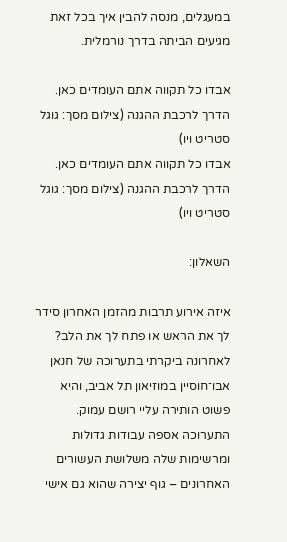במעגלים, מנסה להבין איך בכל זאת מגיעים הביתה בדרך נורמלית.

אבדו כל תקווה אתם העומדים כאן. הדרך לרכבת ההגנה (צילום מסך: גוגל סטריט ויו)
אבדו כל תקווה אתם העומדים כאן. הדרך לרכבת ההגנה (צילום מסך: גוגל סטריט ויו)

השאלון:

איזה אירוע תרבות מהזמן האחרון סידר לך את הראש או פתח לך את הלב?
לאחרונה ביקרתי בתערוכה של חנאן אבו־חוסיין במוזיאון תל אביב, והיא פשוט הותירה עליי רושם עמוק. התערוכה אספה עבודות גדולות ומרשימות שלה משלושת העשורים האחרונים – גוף יצירה שהוא גם אישי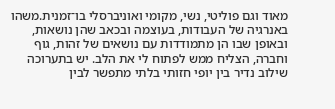מאוד וגם פוליטי, נשי, מקומי ואוניברסלי בו־זמנית.משהו באנרגיה של העבודות, בעוצמה ובכאב שהן נושאות, ובאופן שבו הן מתמודדות עם נושאים של זהות, גוף וחברה, הצליח ממש לפתוח לי את הלב. יש בתערוכה שילוב נדיר בין יופי חזותי בלתי מתפשר לבין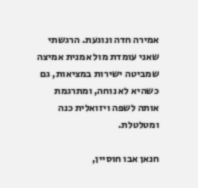אמירה חדה ונוגעת. הרגשתי שאני עומדת מול אמנית אמיצה שמביטה ישירות במציאות, גם כשהיא לא נוחה, ומתרגמת אותה לשפה ויזואלית כנה ומטלטלת.

חנאן אבו חוסיין,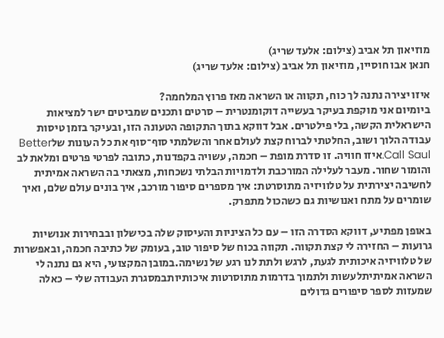מוזיאון תל אביב (צילום: אלעד שריג)
חנאן אבו חוסיין, מוזיאון תל אביב (צילום: אלעד שריג)

איזו יצירה נתנה לך כוח, תקווה או השראה מאז פרוץ המלחמה?
ביומיום אני מוקפת בעיקר בעשייה דוקומנטרית – סרטים ותכנים שמביטים ישר למציאות הישראלית הקשה, בלי פילטרים. אבל דווקא בתוך התקופה הטעונה הזו, ובעיקר בזמן טיסות עבודה הלוך ושוב, החלטתי לברוח קצת לעולם אחר והשלמתי סוף־סוף את כל העונות שלBetter Call Saul.איזו חוויה. זו סדרת מופת – חכמה, עשויה בקפדנות, כתובה לפרטי פרטים ומלאת לב והומור שחור. מעבר לעלילה המורכבת ולדמויות הבלתי נשכחות, מצאתי בה השראה אמיתית לחשיבה יצירתית על טלוויזיה מתוסרטת: איך מספרים סיפור מורכב, איך בונים עולם שלם, ואיך שומרים על מתח ואנושיות גם כשהכול מתפרק.

באופן מפתיע, דווקא הסדרה הזו – עם כל הציניות והעיסוק שלה בכישלון ובבחירות אנושיות גרועות – החזירה לי קצת תקווה. תקווה בכוח של סיפור טוב, בעומק של כתיבה חכמה, ובאפשרות של טלוויזיה איכותית לגעת, לרגש ולתת לנו רגע של נשימה.במובן המקצועי, היא גם נתנה לי השראה אמיתיתלעשות ולתמוך בדרמות מתוסרטות איכותיותבמסגרת העבודה שלי – כאלה שמעזות לספר סיפורים גדולים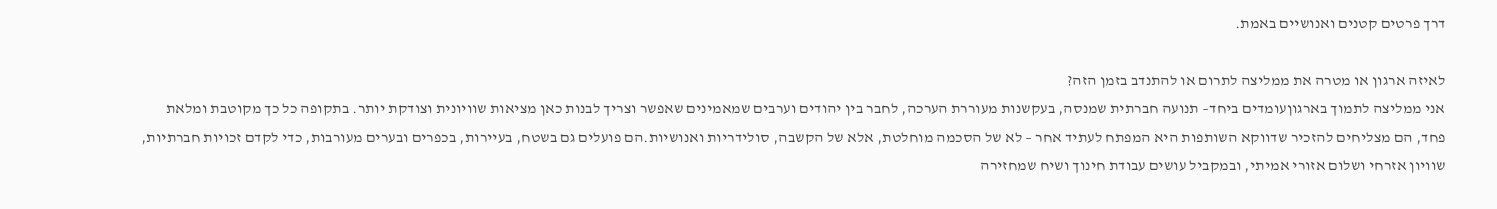דרך פרטים קטנים ואנושיים באמת.

לאיזה ארגון או מטרה את ממליצה לתרום או להתנדב בזמן הזה?
אני ממליצה לתמוך בארגוןעומדים ביחד– תנועה חברתית שמנסה, בעקשנות מעוררת הערכה, לחבר בין יהודים וערבים שמאמינים שאפשר וצריך לבנות כאן מציאות שוויונית וצודקת יותר. בתקופה כל כך מקוטבת ומלאת פחד, הם מצליחים להזכיר שדווקא השותפות היא המפתח לעתיד אחר – לא של הסכמה מוחלטת, אלא של הקשבה, סולידריות ואנושיות.הם פועלים גם בשטח, בעיירות, בכפרים ובערים מעורבות, כדי לקדם זכויות חברתיות, שוויון אזרחי ושלום אזורי אמיתי, ובמקביל עושים עבודת חינוך ושיח שמחזירה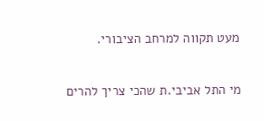מעט תקווה למרחב הציבורי.

מי התל אביבי.ת שהכי צריך להרים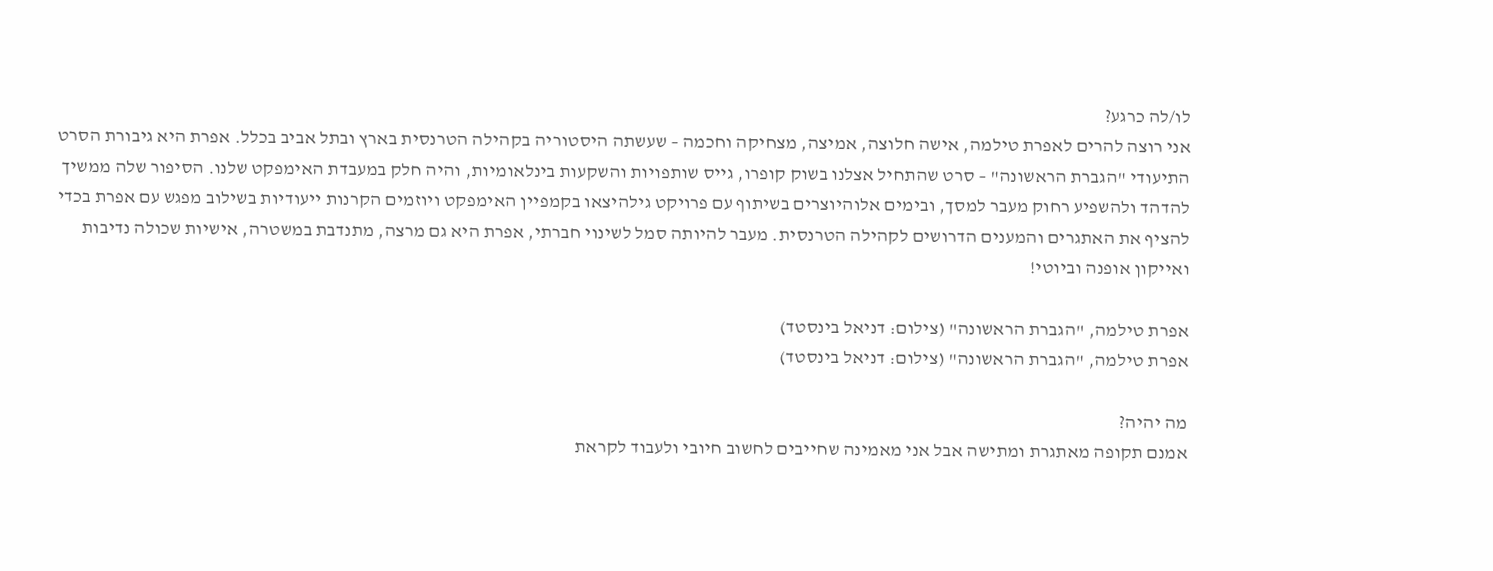לו/לה כרגע?
אני רוצה להרים לאפרת טילמה, אישה חלוצה, אמיצה, מצחיקה וחכמה – שעשתה היסטוריה בקהילה הטרנסית בארץ ובתל אביב בכלל. אפרת היא גיבורת הסרט התיעודי "הגברת הראשונה" – סרט שהתחיל אצלנו בשוק קופרו, גייס שותפויות והשקעות בינלאומיות, והיה חלק במעבדת האימפקט שלנו. הסיפור שלה ממשיך להדהד ולהשפיע רחוק מעבר למסך, ובימים אלוהיוצרים בשיתוף עם פרויקט גילהיצאו בקמפיין האימפקט ויוזמים הקרנות ייעודיות בשילוב מפגש עם אפרת בכדי להציף את האתגרים והמענים הדרושים לקהילה הטרנסית. מעבר להיותה סמל לשינוי חברתי, אפרת היא גם מרצה, מתנדבת במשטרה, אישיות שכולה נדיבות ואייקון אופנה וביוטי!

אפרת טילמה, "הגברת הראשונה" (צילום: דניאל בינסטד)
אפרת טילמה, "הגברת הראשונה" (צילום: דניאל בינסטד)

מה יהיה?
אמנם תקופה מאתגרת ומתישה אבל אני מאמינה שחייבים לחשוב חיובי ולעבוד לקראת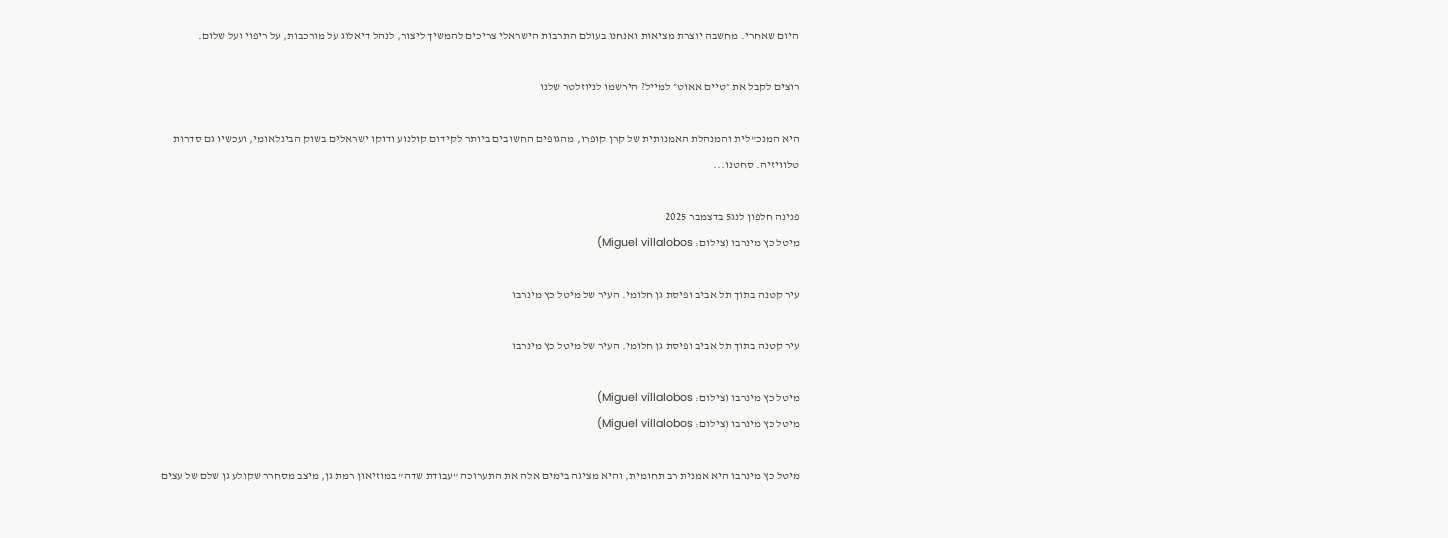היום שאחרי. מחשבה יוצרת מציאות ואנחנו בעולם התרבות הישראלי צריכים להמשיך ליצור, לנהל דיאלוג על מורכבות, על ריפוי ועל שלום.

רוצים לקבל את ״טיים אאוט״ למייל? הירשמו לניוזלטר שלנו

היא המנכ"לית והמנהלת האמנותית של קרן קופרו, מהגופים החשובים ביותר לקידום קולנוע ודוקו ישראלים בשוק הבינלאומי, ועכשיו גם סדרות טלוויזיה. סחטנו...

פנינה חלפון לנג5 בדצמבר 2025
מיטל כץ מינרבו (צילום: Miguel villalobos)

עיר קטנה בתוך תל אביב ופיסת גן חלומי. העיר של מיטל כץ מינרבו

עיר קטנה בתוך תל אביב ופיסת גן חלומי. העיר של מיטל כץ מינרבו

מיטל כץ מינרבו (צילום: Miguel villalobos)
מיטל כץ מינרבו (צילום: Miguel villalobos)

מיטל כץ מינרבו היא אמנית רב תחומית, והיא מציגה בימים אלה את התערוכה "עבודת שדה" במוזיאון רמת גן, מיצב מסחרר שקולע גן שלם של עצים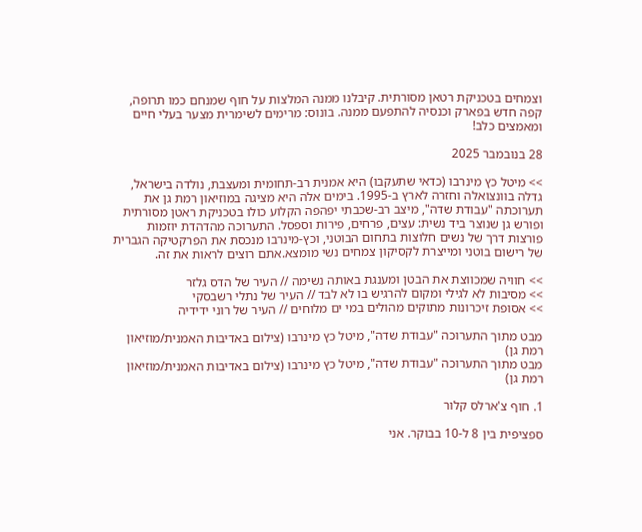וצמחים בטכניקת רטאן מסורתית. קיבלנו ממנה המלצות על חוף שמנחם כמו תרופה, קפה חדש בפארק וכנסיה להתפעם ממנה. בונוס: מרימים לשימרית מצער בעלי חיים ומאמצים כלב!

28 בנובמבר 2025

>> מיטל כץ מינרבו (כדאי שתעקבו) היא אמנית רב-תחומית ומעצבת, נולדה בישראל, גדלה בוונצואלה וחזרה לארץ ב-1995. בימים אלה היא מציגה במוזיאון רמת גן את תערוכתה "עבודת שדה", מיצב רב-שכבתי יפהפה הקלוע כולו בטכניקת ראטן מסורתית ופורש גן שנוצר ביד נשית: עצים, פרחים, פירות וספסל. התערוכה מהדהדת יוזמות פורצות דרך של נשים חלוצות בתחום הבוטני, וכץ-מינרבו מנכסת את הפרקטיקה הגברית של רישום בוטני ומייצרת לקסיקון צמחים נשי מומצא.אתם רוצים לראות את זה.

>> חוויה שמכווצת את הבטן ומענגת באותה נשימה // העיר של הדס גלזר
>> מסיבות לא לגילי ומקום להרגיש בו לא לבד // העיר של נתלי רשבסקי
>> אסופת זיכרונות מתוקים מהולים במי ים מלוחים // העיר של רוני ידידיה

מבט מתוך התערוכה "עבודת שדה", מיטל כץ מינרבו (צילום באדיבות האמנית/מוזיאון רמת גן)
מבט מתוך התערוכה "עבודת שדה", מיטל כץ מינרבו (צילום באדיבות האמנית/מוזיאון רמת גן)

1. חוף צ'ארלס קלור

ספציפית בין 8 ל-10 בבוקר. אני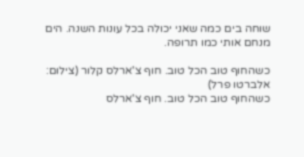שוחה בים כמה שאני יכולה בכל עונות השנה. הים מנחם אותי כמו תרופה.

כשהחוף טוב הכל טוב. חוף צ'ארלס קלור (צילום: אלברטו פרל)
כשהחוף טוב הכל טוב. חוף צ'ארלס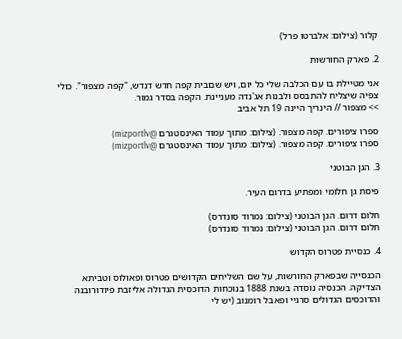קלור (צילום: אלברטו פרל)

2. פארק החורשות

אני מטיילת בו עם הכלבה שלי כל יום, ויש שםבית קפה חדש דנדש, "קפה מצפור". כולי צפיה שיצליח להתבסס ולבנות אג'נדה מעניינת. הקפה בסדר גמור.
>> מצפור // הינריך היינה 19 תל אביב

ספרו ציפורים. קפה מצפור. (צילום: מתוך עמוד האינסטגרם @mizportlv)
ספרו ציפורים. קפה מצפור. (צילום: מתוך עמוד האינסטגרם @mizportlv)

3. הגן הבוטני

פיסת גן חלומי ומפתיע בדרום העיר.

חלום דרום. הגן הבוטני (צילום: נמרוד סונדרס)
חלום דרום. הגן הבוטני (צילום: נמרוד סונדרס)

4. כנסיית פטרוס הקדוש

הכנסייה שבפארק החורשות, על שם השליחים הקדושים פטרוס ופאולוס וטביתא הצדיקה. הכנסיה נוסדה בשנת 1888 בנוכחות הדוכסית הגדולה אליזבת פיודורובנה והדוכסים הגדולים סרגיי ופאבל רומנוב (יש לי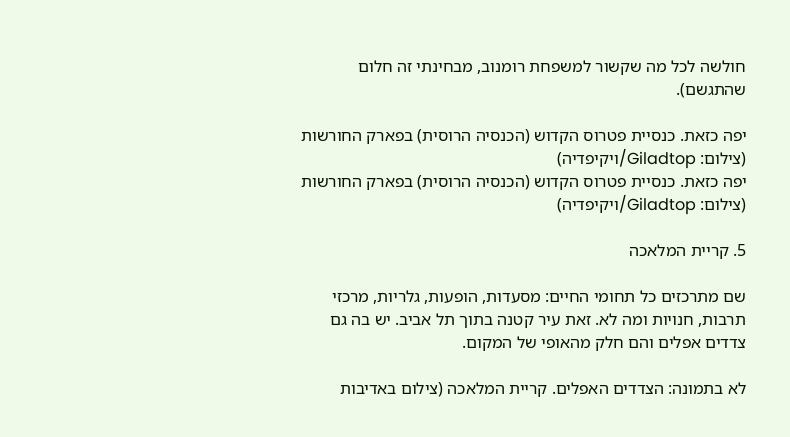חולשה לכל מה שקשור למשפחת רומנוב, מבחינתי זה חלום שהתגשם).

יפה כזאת. כנסיית פטרוס הקדוש (הכנסיה הרוסית) בפארק החורשות (צילום: Giladtop/ויקיפדיה)
יפה כזאת. כנסיית פטרוס הקדוש (הכנסיה הרוסית) בפארק החורשות (צילום: Giladtop/ויקיפדיה)

5. קריית המלאכה

שם מתרכזים כל תחומי החיים: מסעדות, הופעות, גלריות, מרכזי תרבות, חנויות ומה לא. זאת עיר קטנה בתוך תל אביב. יש בה גם צדדים אפלים והם חלק מהאופי של המקום.

לא בתמונה: הצדדים האפלים. קריית המלאכה (צילום באדיבות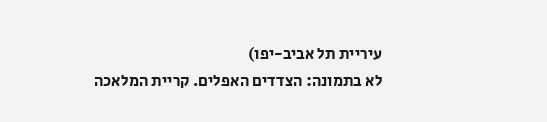עיריית תל אביב-יפו)
לא בתמונה: הצדדים האפלים. קריית המלאכה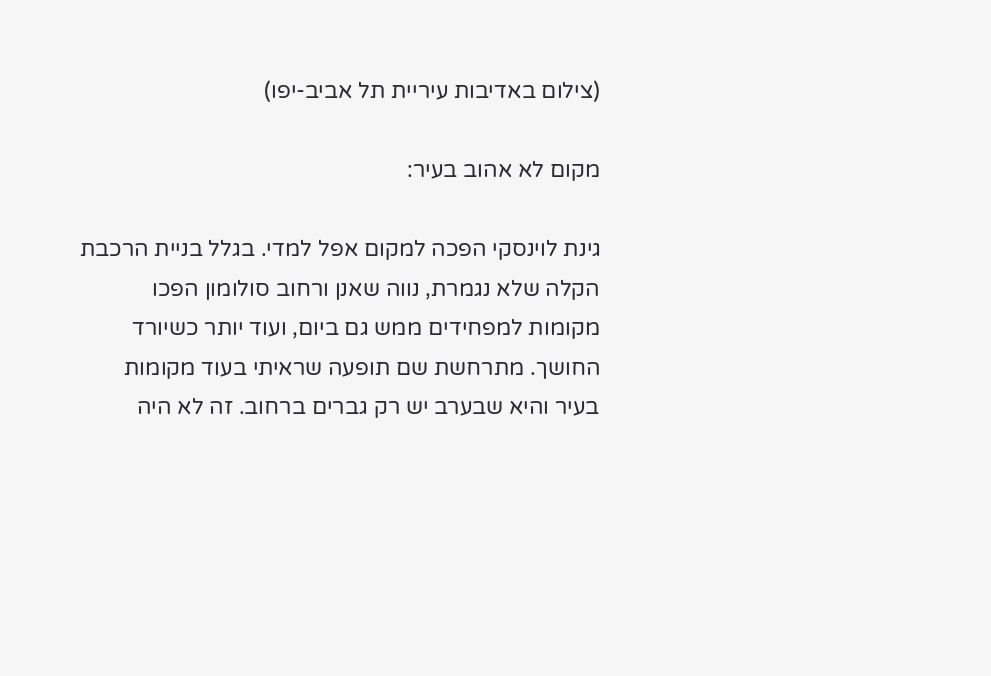(צילום באדיבות עיריית תל אביב-יפו)

מקום לא אהוב בעיר:

גינת לוינסקי הפכה למקום אפל למדי. בגלל בניית הרכבת הקלה שלא נגמרת, נווה שאנן ורחוב סולומון הפכו מקומות למפחידים ממש גם ביום, ועוד יותר כשיורד החושך. מתרחשת שם תופעה שראיתי בעוד מקומות בעיר והיא שבערב יש רק גברים ברחוב. זה לא היה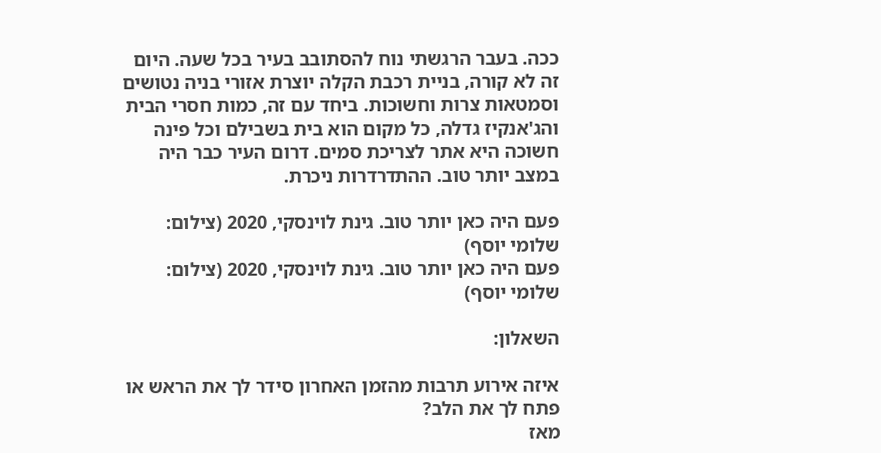ככה. בעבר הרגשתי נוח להסתובב בעיר בכל שעה. היום זה לא קורה, בניית רכבת הקלה יוצרת אזורי בניה נטושים וסמטאות צרות וחשוכות. ביחד עם זה, כמות חסרי הבית והג'אנקיז גדלה, כל מקום הוא בית בשבילם וכל פינה חשוכה היא אתר לצריכת סמים. דרום העיר כבר היה במצב יותר טוב. ההתדרדרות ניכרת.

פעם היה כאן יותר טוב. גינת לוינסקי, 2020 (צילום: שלומי יוסף)
פעם היה כאן יותר טוב. גינת לוינסקי, 2020 (צילום: שלומי יוסף)

השאלון:

איזה אירוע תרבות מהזמן האחרון סידר לך את הראש או פתח לך את הלב?
מאז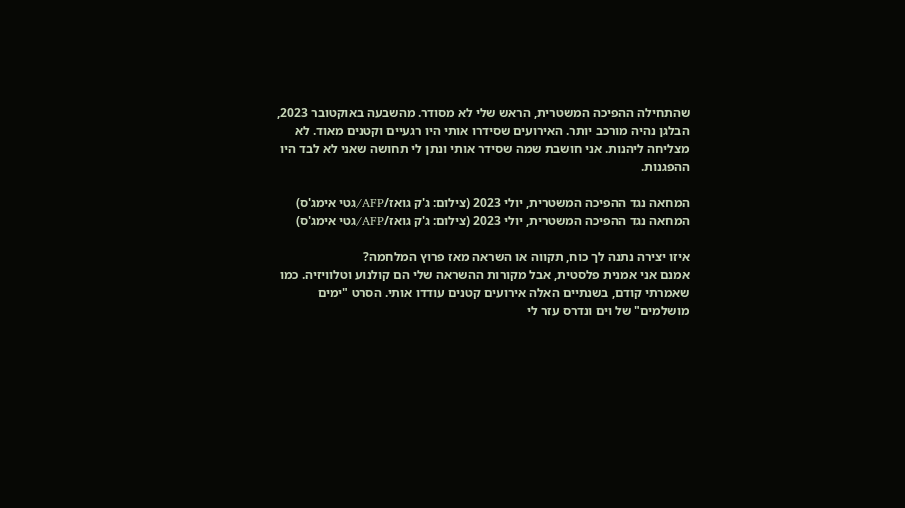שהתחילה ההפיכה המשטרית, הראש שלי לא מסודר. מהשבעה באוקטובר 2023, הבלגן נהיה מורכב יותר. האירועים שסידרו אותי היו רגעיים וקטנים מאוד. לא מצליחה ליהנות. אני חושבת שמה שסידר אותי ונתן לי תחושה שאני לא לבד היו ההפגנות.

המחאה נגד ההפיכה המשטרית, יולי 2023 (צילום: ג'ק גואז/AFP/גטי אימג'ס)
המחאה נגד ההפיכה המשטרית, יולי 2023 (צילום: ג'ק גואז/AFP/גטי אימג'ס)

איזו יצירה נתנה לך כוח, תקווה או השראה מאז פרוץ המלחמה?
אמנם אני אמנית פלסטית, אבל מקורות ההשראה שלי הם קולנוע וטלוויזיה. כמו שאמרתי קודם, בשנתיים האלה אירועים קטנים עודדו אותי. הסרט "ימים מושלמים" של וים ונדרס עזר לי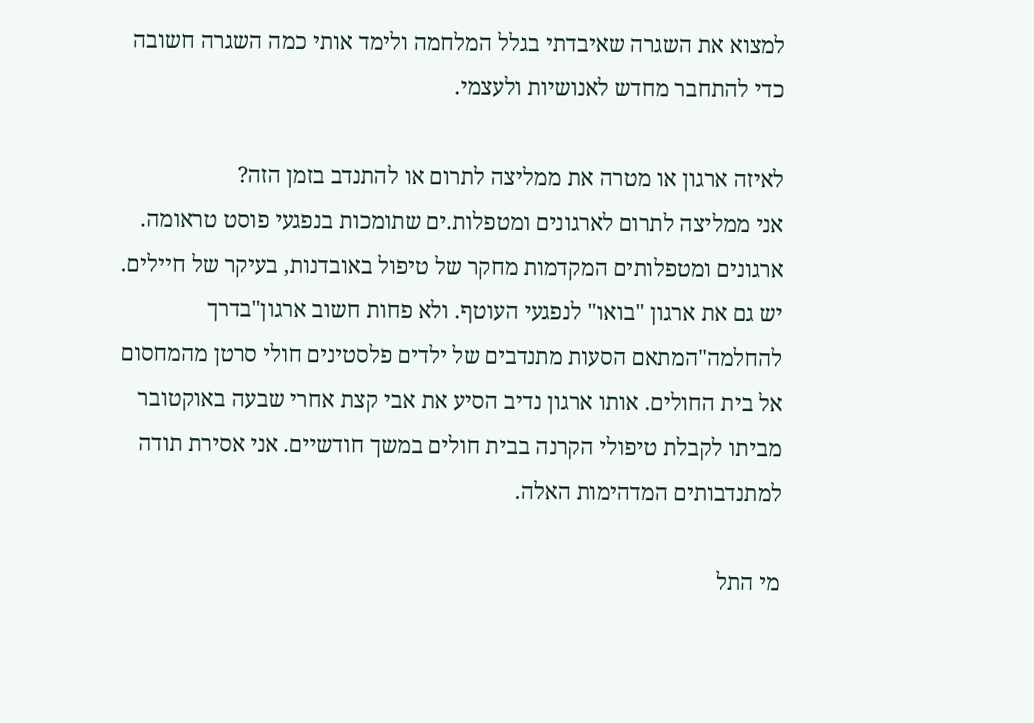למצוא את השגרה שאיבדתי בגלל המלחמה ולימד אותי כמה השגרה חשובה כדי להתחבר מחדש לאנושיות ולעצמי.

לאיזה ארגון או מטרה את ממליצה לתרום או להתנדב בזמן הזה?
אני ממליצה לתרום לארגונים ומטפלות.ים שתומכות בנפגעי פוסט טראומה. ארגונים ומטפלותים המקדמות מחקר של טיפול באובדנות, בעיקר של חיילים. יש גם את ארגון "בואו" לנפגעי העוטף. ולא פחות חשוב ארגון"בדרך להחלמה"המתאם הסעות מתנדבים של ילדים פלסטינים חולי סרטן מהמחסום אל בית החולים. אותו ארגון נדיב הסיע את אבי קצת אחרי שבעה באוקטובר מביתו לקבלת טיפולי הקרנה בבית חולים במשך חודשיים. אני אסירת תודה למתנדבותים המדהימות האלה.

מי התל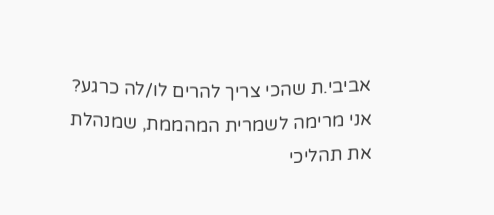אביבי.ת שהכי צריך להרים לו/לה כרגע?
אני מרימה לשמרית המהממת, שמנהלת את תהליכי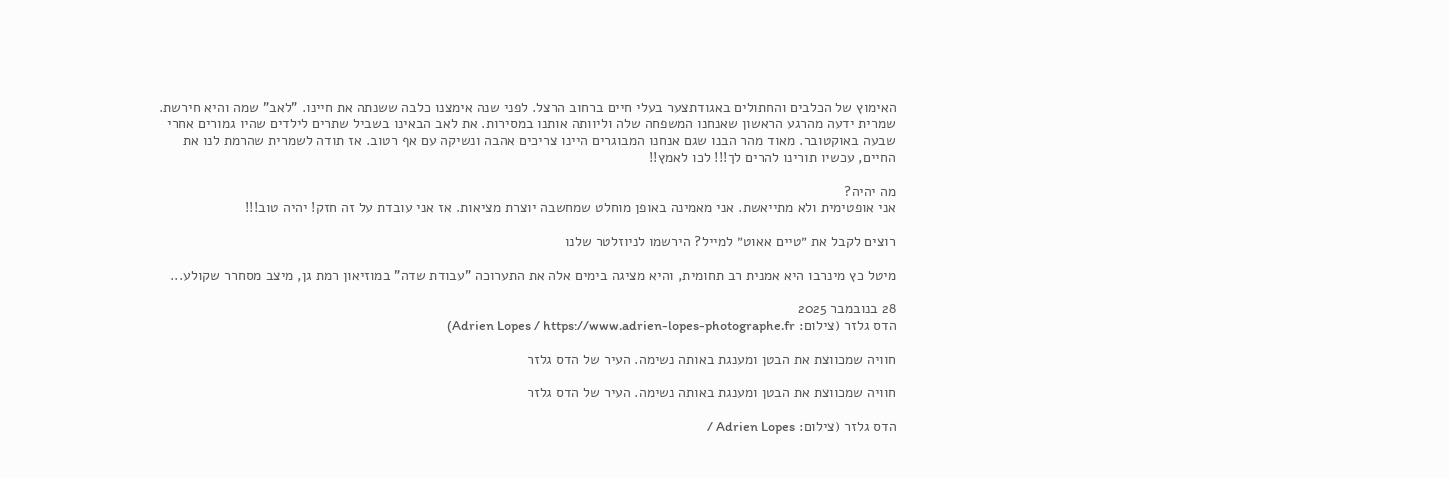האימוץ של הכלבים והחתולים באגודתצער בעלי חיים ברחוב הרצל. לפני שנה אימצנו כלבה ששנתה את חיינו. "לאב" שמה והיא חירשת. שמרית ידעה מהרגע הראשון שאנחנו המשפחה שלה וליוותה אותנו במסירות. את לאב הבאינו בשביל שתרים לילדים שהיו גמורים אחרי שבעה באוקטובר. מאוד מהר הבנו שגם אנחנו המבוגרים היינו צריכים אהבה ונשיקה עם אף רטוב. אז תודה לשמרית שהרמת לנו את החיים, עכשיו תורינו להרים לך!!! לכו לאמץ!!

מה יהיה?
אני אופטימית ולא מתייאשת. אני מאמינה באופן מוחלט שמחשבה יוצרת מציאות. אז אני עובדת על זה חזק! יהיה טוב!!!

רוצים לקבל את ״טיים אאוט״ למייל? הירשמו לניוזלטר שלנו

מיטל כץ מינרבו היא אמנית רב תחומית, והיא מציגה בימים אלה את התערוכה "עבודת שדה" במוזיאון רמת גן, מיצב מסחרר שקולע...

28 בנובמבר 2025
הדס גלזר (צילום: Adrien Lopes / https://www.adrien-lopes-photographe.fr)

חוויה שמכווצת את הבטן ומענגת באותה נשימה. העיר של הדס גלזר

חוויה שמכווצת את הבטן ומענגת באותה נשימה. העיר של הדס גלזר

הדס גלזר (צילום: Adrien Lopes /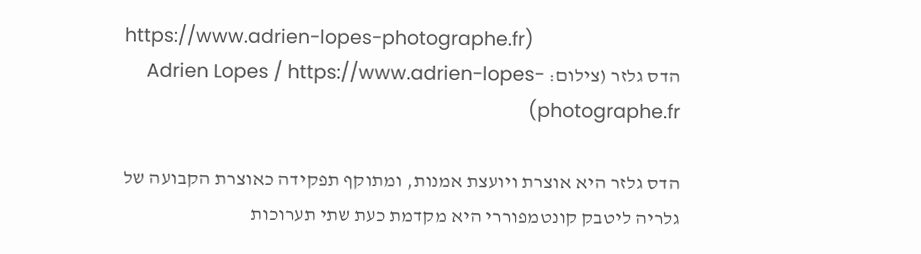https://www.adrien-lopes-photographe.fr)
הדס גלזר (צילום: Adrien Lopes / https://www.adrien-lopes-photographe.fr)

הדס גלזר היא אוצרת ויועצת אמנות, ומתוקף תפקידה כאוצרת הקבועה של גלריה ליטבק קונטמפוררי היא מקדמת כעת שתי תערוכות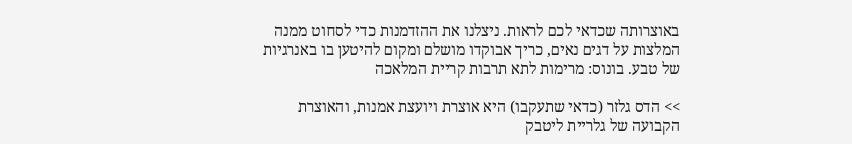באוצרותה שכדאי לכם לראות. ניצלנו את ההזדמנות כדי לסחוט ממנה המלצות על דגים נאים, כריך אבוקדו מושלם ומקום להיטען בו באנרגיות של טבע. בונוס: מרימות לתא תרבות קריית המלאכה

>> הדס גלזר (כדאי שתעקבו) היא אוצרת ויועצת אמנות, והאוצרת הקבועה של גלריית ליטבק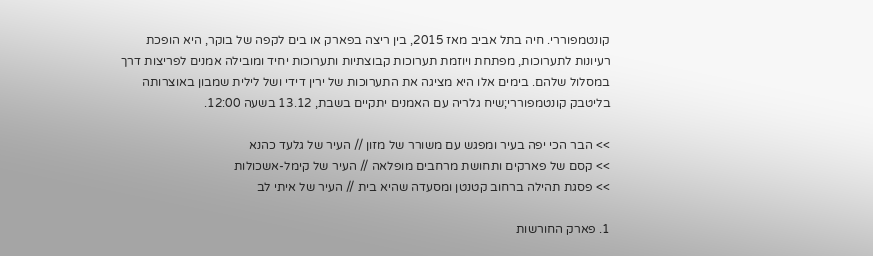קונטמפוררי. חיה בתל אביב מאז 2015, בין ריצה בפארק או בים לקפה של בוקר, היא הופכת רעיונות לתערוכות, מפתחת ויוזמת תערוכות קבוצתיות ותערוכות יחיד ומובילה אמנים לפריצות דרך במסלול שלהם. בימים אלו היא מציגה את התערוכות של ירין דידי ושל לילית שמבון באוצרותה בליטבק קונטמפוררי;שיח גלריה עם האמנים יתקיים בשבת, 13.12 בשעה 12:00.

>> הבר הכי יפה בעיר ומפגש עם משורר של מזון // העיר של גלעד כהנא
>> קסם של פארקים ותחושת מרחבים מופלאה // העיר של קימל-אשכולות
>> פסגת תהילה ברחוב קטנטן ומסעדה שהיא בית // העיר של איתי לב

1. פארק החורשות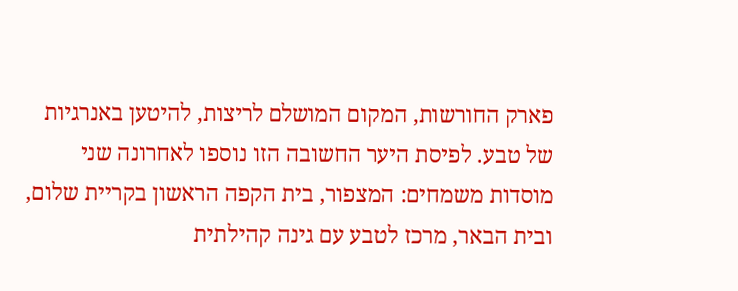פארק החורשות, המקום המושלם לריצות, להיטען באנרגיות של טבע. לפיסת היער החשובה הזו נוספו לאחרונה שני מוסדות משמחים: המצפור, בית הקפה הראשון בקריית שלום, ובית הבאר, מרכז לטבע עם גינה קהילתית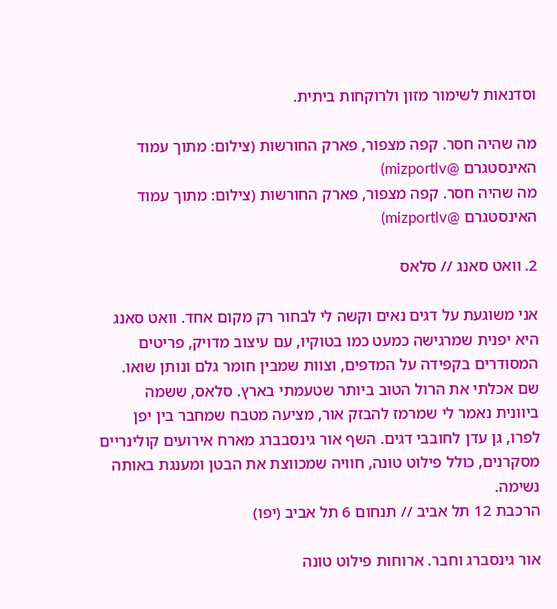וסדנאות לשימור מזון ולרוקחות ביתית.

מה שהיה חסר. קפה מצפור, פארק החורשות (צילום: מתוך עמוד האינסטגרם @mizportlv)
מה שהיה חסר. קפה מצפור, פארק החורשות (צילום: מתוך עמוד האינסטגרם @mizportlv)

2. וואט סאנג // סלאס

אני משוגעת על דגים נאים וקשה לי לבחור רק מקום אחד. וואט סאנג היא יפנית שמרגישה כמעט כמו בטוקיו, עם עיצוב מדויק, פריטים המסודרים בקפידה על המדפים, וצוות שמבין חומר גלם ונותן שואו. שם אכלתי את הרול הטוב ביותר שטעמתי בארץ. סלאס, ששמה ביוונית נאמר לי שמרמז להבזק אור, מציעה מטבח שמחבר בין יפן לפרו, גן עדן לחובבי דגים. השף אור גינסבברג מארח אירועים קולינריים מסקרנים, כולל פילוט טונה, חוויה שמכווצת את הבטן ומענגת באותה נשימה.
הרכבת 12 תל אביב // תנחום 6 תל אביב (יפו)

אור גינסברג וחבר. ארוחות פילוט טונה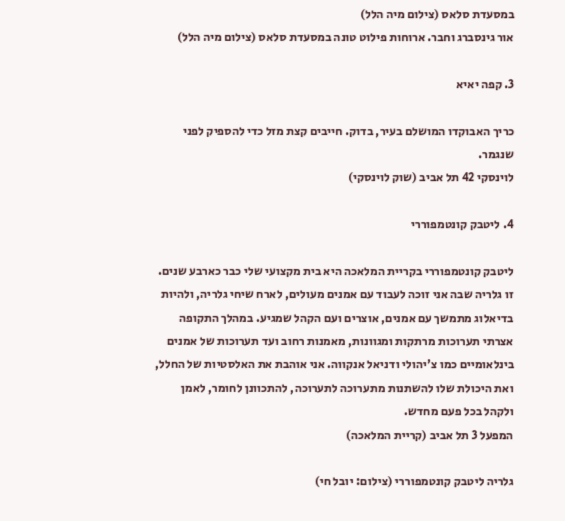במסעדת סלאס (צילום מיה הלל)
אור גינסברג וחבר. ארוחות פילוט טונה במסעדת סלאס (צילום מיה הלל)

3. קפה יאיא

כריך האבוקדו המושלם בעיר, בדוק. חייבים קצת מזל כדי להספיק לפני שנגמר.
לוינסקי 42 תל אביב (שוק לוינסקי)

4. ליטבק קונטמפוררי

ליטבק קונטמפוררי בקריית המלאכה היא בית מקצועי שלי כבר כארבע שנים. זו גלריה שבה אני זוכה לעבוד עם אמנים מעולים, לארח שיחי גלריה, ולהיות בדיאלוג מתמשך עם אמנים, אוצרים ועם הקהל שמגיע. במהלך התקופה אצרתי תערוכות מרתקות ומגוונות, מאמנות רחוב ועד תערוכות של אמנים בינלאומיים כמו צ'יהולי ודניאל אנקווה. אני אוהבת את האלסטיות של החלל, ואת היכולת שלו להשתנות מתערוכה לתערוכה, להתכוונן לחומר, לאמן ולקהל בכל פעם מחדש.
המפעל 3 תל אביב (קריית המלאכה)

גלריה ליטבק קונטמפוררי (צילום: יובל חי)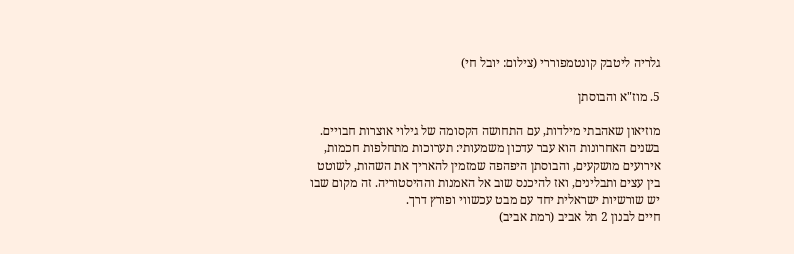גלריה ליטבק קונטמפוררי (צילום: יובל חי)

5. מוז"א והבוסתן

מוזיאון שאהבתי מילדות, עם התחושה הקסומה של גילוי אוצרות חבויים. בשנים האחרונות הוא עבר עדכון משמעותי: תערוכות מתחלפות חכמות, אירועים מושקעים, והבוסתן היפהפה שמזמין להאריך את השהות, לשוטט בין עצים ותבלינים, ואז להיכנס שוב אל האמנות וההיסטוריה. זה מקום שבו יש שורשיות ישראלית יחד עם מבט עכשווי ופורץ דרך.
חיים לבנון 2 תל אביב (רמת אביב)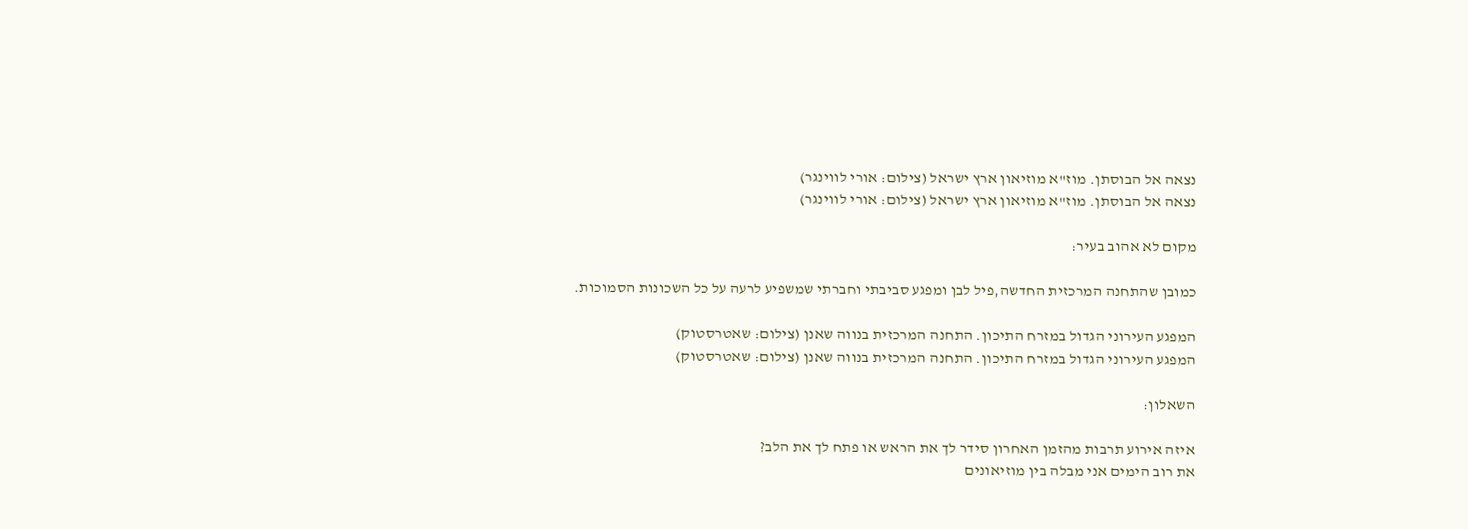נצאה אל הבוסתן. מוז"א מוזיאון ארץ ישראל (צילום: אורי לווינגר)
נצאה אל הבוסתן. מוז"א מוזיאון ארץ ישראל (צילום: אורי לווינגר)

מקום לא אהוב בעיר:

כמובן שהתחנה המרכזית החדשה,פיל לבן ומפגע סביבתי וחברתי שמשפיע לרעה על כל השכונות הסמוכות.

המפגע העירוני הגדול במזרח התיכון. התחנה המרכזית בנווה שאנן (צילום: שאטרסטוק)
המפגע העירוני הגדול במזרח התיכון. התחנה המרכזית בנווה שאנן (צילום: שאטרסטוק)

השאלון:

איזה אירוע תרבות מהזמן האחרון סידר לך את הראש או פתח לך את הלב?
את רוב הימים אני מבלה בין מוזיאונים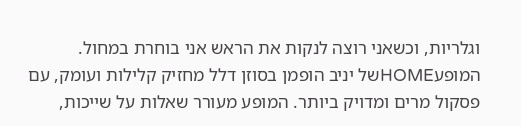וגלריות, וכשאני רוצה לנקות את הראש אני בוחרת במחול. המופעHOMEשל יניב הופמן בסוזן דלל מחזיק קלילות ועומק, עם פסקול מרים ומדויק ביותר. המופע מעורר שאלות על שייכות,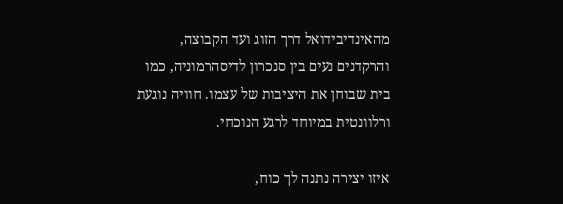מהאינדיבידואל דרך הזוג ועד הקבוצה, והרקדנים נעים בין סנכרון לדיסהרמוניה, כמו בית שבוחן את היציבות של עצמו. חוויה נוגעת ורלוונטית במיוחד לרגע הנוכחי.

איזו יצירה נתנה לך כוח,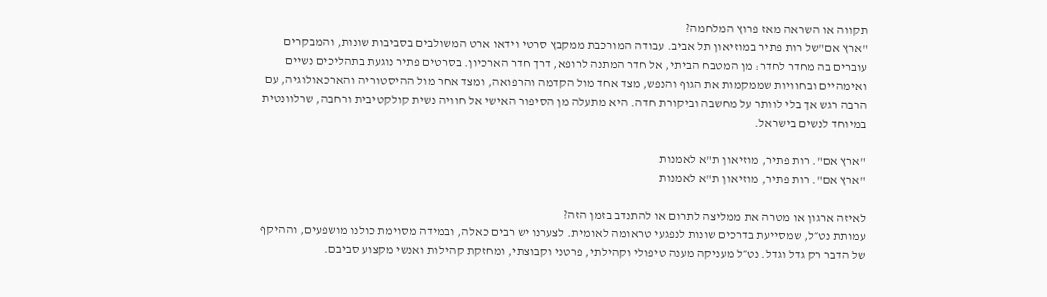תקווה או השראה מאז פרוץ המלחמה?
"ארץ אם"של רות פתיר במוזיאון תל אביב. עבודה המורכבת ממקבץ סרטי וידאו ארט המשולבים בסביבות שונות, והמבקרים עוברים בה מחדר לחדר: מן המטבח הביתי, אל חדר המתנה לרופא, דרך חדר הארכיון. בסרטים פתיר נוגעת בתהליכים נשיים ואימהיים ובחוויות שממקמות את הגוף והנפש, מצד אחד מול הקדמה והרפואה, ומצד אחר מול ההיסטוריה והארכאולוגיה, עם הרבה רגש אך בלי לוותר על מחשבה וביקורת חדה. היא מתעלה מן הסיפור האישי אל חוויה נשית קולקטיבית ורחבה, שרלוונטית במיוחד לנשים בישראל.

"ארץ אם". רות פתיר, מוזיאון ת"א לאמנות
"ארץ אם". רות פתיר, מוזיאון ת"א לאמנות

לאיזה ארגון או מטרה את ממליצה לתרום או להתנדב בזמן הזה?
עמותת נט״ל, שמסייעת בדרכים שונות לנפגעי טראומה לאומית. לצערנו יש רבים כאלה, ובמידה מסוימת כולנו מושפעים, וההיקף של הדבר רק גדל וגדל. נט״ל מעניקה מענה טיפולי וקהילתי, פרטני וקבוצתי, ומחזקת קהילות ואנשי מקצוע סביבם.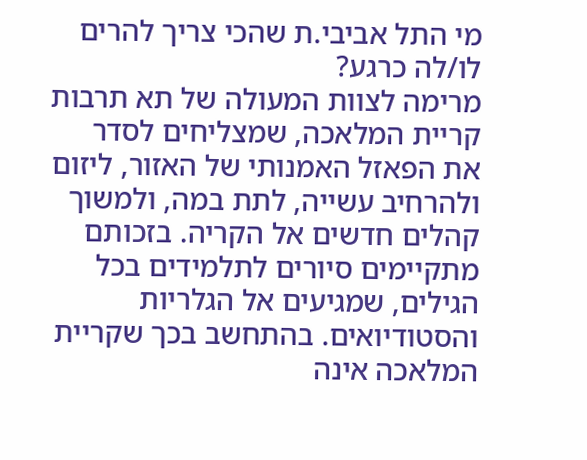מי התל אביבי.ת שהכי צריך להרים לו/לה כרגע?
מרימה לצוות המעולה של תא תרבות קריית המלאכה, שמצליחים לסדר את הפאזל האמנותי של האזור, ליזום ולהרחיב עשייה, לתת במה, ולמשוך קהלים חדשים אל הקריה. בזכותם מתקיימים סיורים לתלמידים בכל הגילים, שמגיעים אל הגלריות והסטודיואים. בהתחשב בכך שקריית המלאכה אינה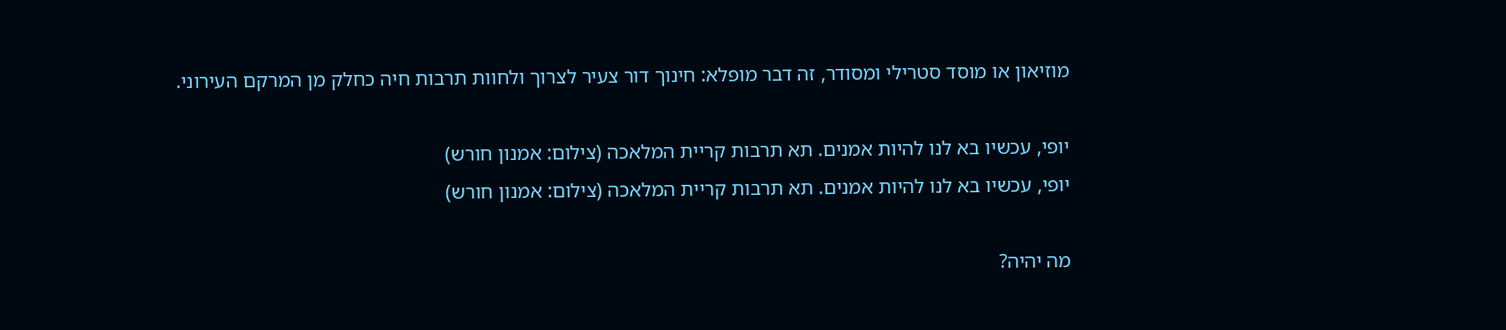מוזיאון או מוסד סטרילי ומסודר, זה דבר מופלא: חינוך דור צעיר לצרוך ולחוות תרבות חיה כחלק מן המרקם העירוני.

יופי, עכשיו בא לנו להיות אמנים. תא תרבות קריית המלאכה (צילום: אמנון חורש)
יופי, עכשיו בא לנו להיות אמנים. תא תרבות קריית המלאכה (צילום: אמנון חורש)

מה יהיה?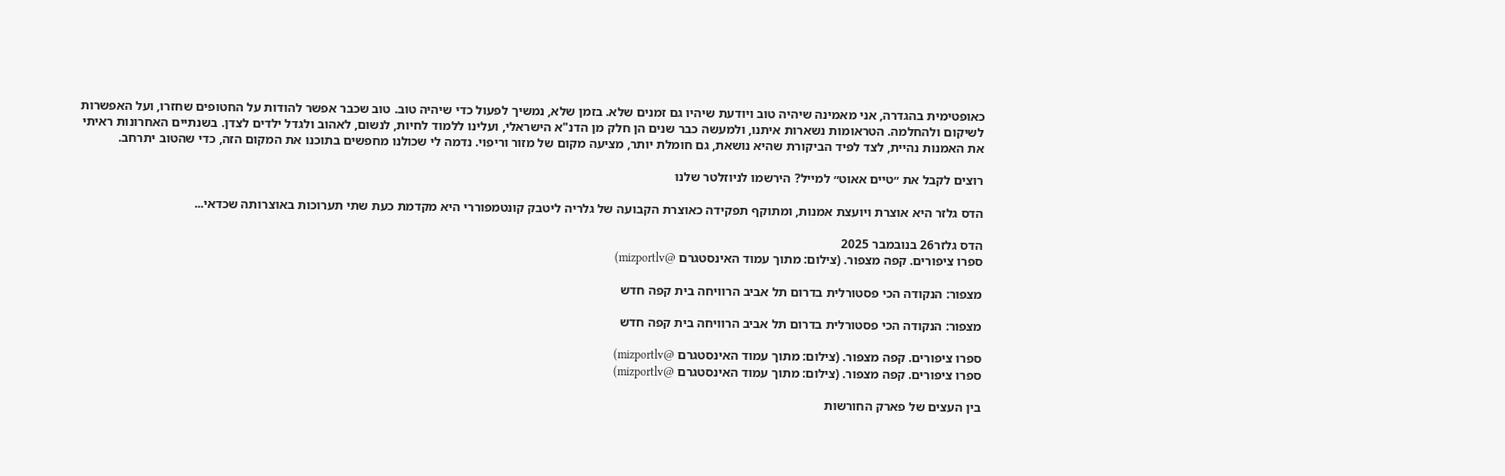כאופטימית בהגדרה, אני מאמינה שיהיה טוב ויודעת שיהיו גם זמנים שלא. בזמן שלא, נמשיך לפעול כדי שיהיה טוב. טוב שכבר אפשר להודות על החטופים שחזרו, ועל האפשרות לשיקום ולהחלמה. הטראומות נשארות איתנו, ולמעשה כבר שנים הן חלק מן הדנ"א הישראלי, ועלינו ללמוד לחיות, לנשום, לאהוב ולגדל ילדים לצדן. בשנתיים האחרונות ראיתי את האמנות נהיית, לצד לפיד הביקורת שהיא נושאת, גם חומלת יותר, מציעה מקום של מזור וריפוי. נדמה לי שכולנו מחפשים בתוכנו את המקום הזה, כדי שהטוב יתרחב.

רוצים לקבל את ״טיים אאוט״ למייל? הירשמו לניוזלטר שלנו

הדס גלזר היא אוצרת ויועצת אמנות, ומתוקף תפקידה כאוצרת הקבועה של גלריה ליטבק קונטמפוררי היא מקדמת כעת שתי תערוכות באוצרותה שכדאי...

הדס גלזר26 בנובמבר 2025
ספרו ציפורים. קפה מצפור. (צילום: מתוך עמוד האינסטגרם @mizportlv)

מצפור: הנקודה הכי פסטורלית בדרום תל אביב הרוויחה בית קפה חדש

מצפור: הנקודה הכי פסטורלית בדרום תל אביב הרוויחה בית קפה חדש

ספרו ציפורים. קפה מצפור. (צילום: מתוך עמוד האינסטגרם @mizportlv)
ספרו ציפורים. קפה מצפור. (צילום: מתוך עמוד האינסטגרם @mizportlv)

בין העצים של פארק החורשות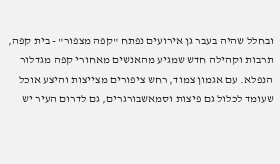ובחלל שהיה בעבר גן אירועים נפתח "קפה מצפור" - בית קפה, תרבות וקהילה חדש שמגיע מהאנשים מאחורי קפה מגדלור הנפלא. עם אגמון צמוד, רחש ציפורים מצייצות והיצע אוכל שעומד לכלול גם פיצות וסמאשבורגרים, גם לדרום העיר יש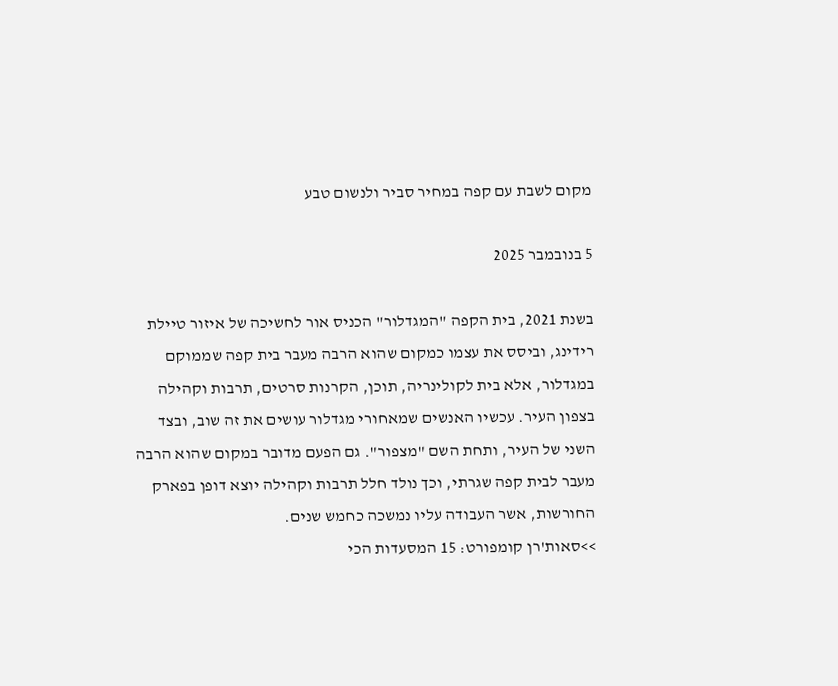מקום לשבת עם קפה במחיר סביר ולנשום טבע

5 בנובמבר 2025

בשנת 2021, בית הקפה "המגדלור" הכניס אור לחשיכה של איזור טיילת רידינג, וביסס את עצמו כמקום שהוא הרבה מעבר בית קפה שממוקם במגדלור, אלא בית לקולינריה, תוכן, הקרנות סרטים, תרבות וקהילה בצפון העיר. עכשיו האנשים שמאחורי מגדלור עושים את זה שוב, ובצד השני של העיר, ותחת השם "מצפור". גם הפעם מדובר במקום שהוא הרבה מעבר לבית קפה שגרתי, וכך נולד חלל תרבות וקהילה יוצא דופן בפארק החורשות, אשר העבודה עליו נמשכה כחמש שנים.
>>סאות'רן קומפורט: 15 המסעדות הכי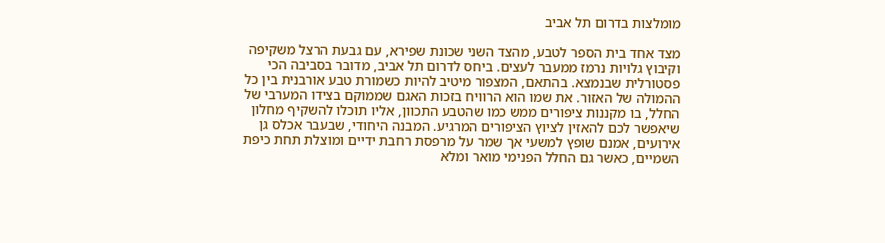מומלצות בדרום תל אביב

מצד אחד בית הספר לטבע, מהצד השני שכונת שפירא, עם גבעת הרצל משקיפה וקיבוץ גלויות נרמז ממעבר לעצים. ביחס לדרום תל אביב, מדובר בסביבה הכי פסטורלית שבנמצא. בהתאם, המצפור מיטיב להיות כשמורת טבע אורבנית בין כל ההמולה של האזור. את שמו הוא הרוויח בזכות האגם שממוקם בצידו המערבי של החלל, בו מקננות ציפורים ממש כמו שהטבע התכוון, אליו תוכלו להשקיף מחלון שיאפשר לכם להאזין לציוץ הציפורים המרגיע. המבנה היחודי, שבעבר אכלס גן אירועים, אמנם שופץ למשעי אך שמר על מרפסת רחבת ידיים ומוצלת תחת כיפת השמיים, כאשר גם החלל הפנימי מואר ומלא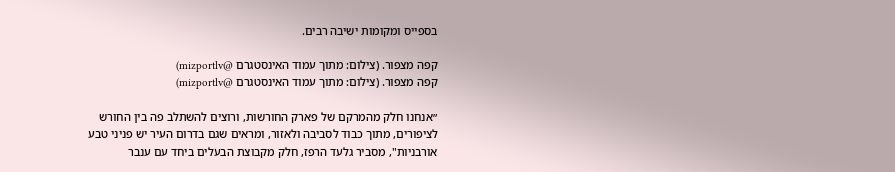בספייס ומקומות ישיבה רבים.

קפה מצפור. (צילום: מתוך עמוד האינסטגרם @mizportlv)
קפה מצפור. (צילום: מתוך עמוד האינסטגרם @mizportlv)

״אנחנו חלק מהמרקם של פארק החורשות, ורוצים להשתלב פה בין החורש לציפורים, מתוך כבוד לסביבה ולאזור, ומראים שגם בדרום העיר יש פניני טבע אורבניות", מסביר גלעד הרפז, חלק מקבוצת הבעלים ביחד עם ענבר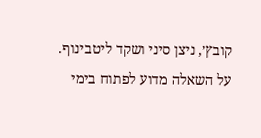קובץ׳, ניצן סיני ושקד ליטבינוף. על השאלה מדוע לפתוח בימי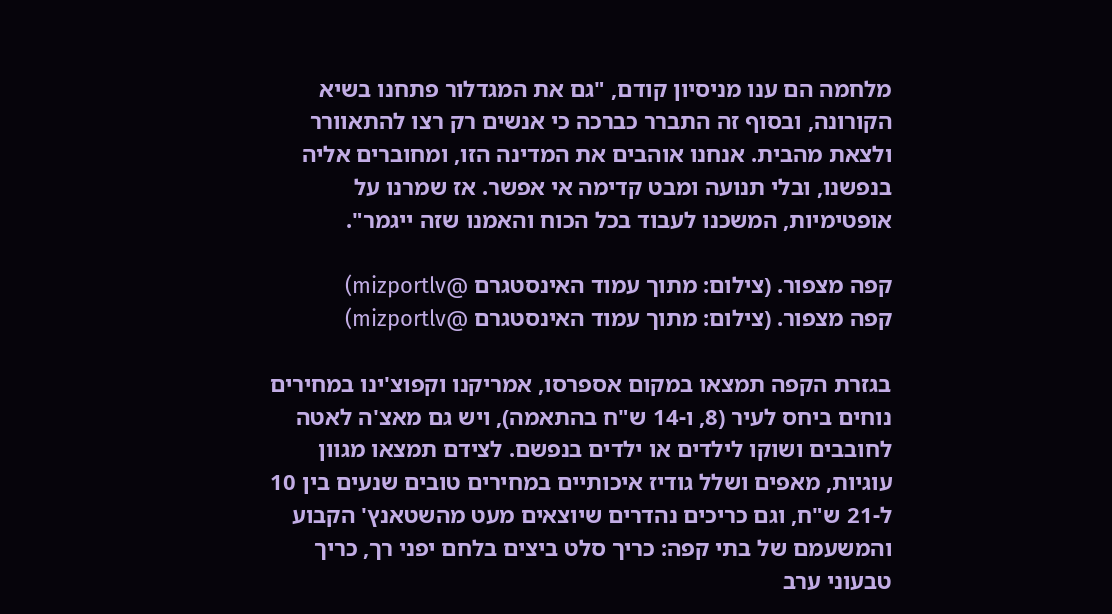מלחמה הם ענו מניסיון קודם, "גם את המגדלור פתחנו בשיא הקורונה, ובסוף זה התברר כברכה כי אנשים רק רצו להתאוורר ולצאת מהבית. אנחנו אוהבים את המדינה הזו, ומחוברים אליה בנפשנו, ובלי תנועה ומבט קדימה אי אפשר. אז שמרנו על אופטימיות, המשכנו לעבוד בכל הכוח והאמנו שזה ייגמר".

קפה מצפור. (צילום: מתוך עמוד האינסטגרם @mizportlv)
קפה מצפור. (צילום: מתוך עמוד האינסטגרם @mizportlv)

בגזרת הקפה תמצאו במקום אספרסו, אמריקנו וקפוצ'ינו במחירים נוחים ביחס לעיר (8, ו-14 ש"ח בהתאמה), ויש גם מאצ'ה לאטה לחובבים ושוקו לילדים או ילדים בנפשם. לצידם תמצאו מגוון עוגיות, מאפים ושלל גודיז איכותיים במחירים טובים שנעים בין 10 ל-21 ש"ח, וגם כריכים נהדרים שיוצאים מעט מהשטאנץ' הקבוע והמשעמם של בתי קפה: כריך סלט ביצים בלחם יפני רך, כריך טבעוני ערב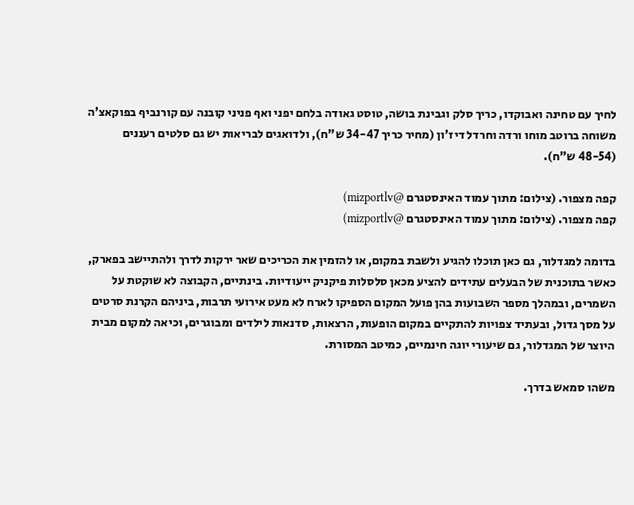לחיך עם טחינה ואבוקדו, כריך סלק וגבינת בושה, טוסט גאודה בלחם יפני ואף פניני קובנה עם קורנביף בפוקאצ'ה משוחה ברוטב מוחו ורדה וחרדל דיז'ון (מחיר כריך 34-47 ש"ח), ולדואגים לבריאות יש גם סלטים רעננים (48-54 ש"ח).

קפה מצפור. (צילום: מתוך עמוד האינסטגרם @mizportlv)
קפה מצפור. (צילום: מתוך עמוד האינסטגרם @mizportlv)

בדומה למגדלור, גם כאן תוכלו להגיע ולשבת במקום, או להזמין את הכריכים שאר ירקות לדרך ולהתיישב בפארק, כאשר בתוכנית של הבעלים עתידים להציע מכאן סלסלות פיקניק ייעודיות. בינתיים, הקבוצה לא שוקטת על השמרים, ובמהלך מספר השבועות בהן פועל המקום הספיקו לארח לא מעט אירועי תרבות, ביניהם הקרנת סרטים על מסך גדול, ובעתיד צפויות להתקיים במקום הופעות, הרצאות, סדנאות לילדים ומבוגרים, וכיאה למקום מבית היוצר של המגדלור, גם שיעורי יוגה חינמיים, כמיטב המסורת.

משהו סמאש בדרך.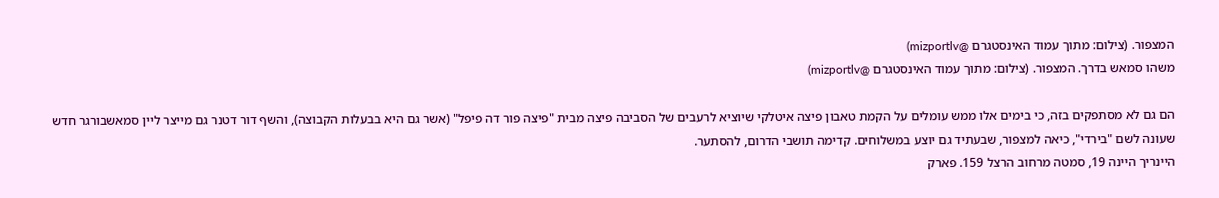המצפור. (צילום: מתוך עמוד האינסטגרם @mizportlv)
משהו סמאש בדרך. המצפור. (צילום: מתוך עמוד האינסטגרם @mizportlv)

הם גם לא מסתפקים בזה, כי בימים אלו ממש עומלים על הקמת טאבון פיצה איטלקי שיוציא לרעבים של הסביבה פיצה מבית "פיצה פור דה פיפל" (אשר גם היא בבעלות הקבוצה), והשף דור דטנר גם מייצר ליין סמאשבורגר חדש שעונה לשם "בירדי", כיאה למצפור, שבעתיד גם יוצע במשלוחים. קדימה תושבי הדרום, להסתער.
היינריך היינה 19, סמטה מרחוב הרצל 159. פארק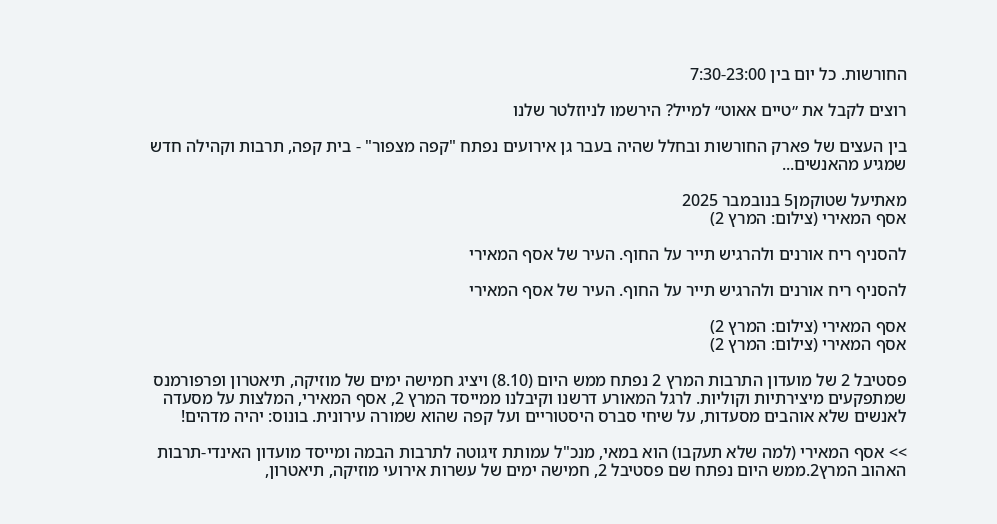החורשות. כל יום בין 7:30-23:00

רוצים לקבל את ״טיים אאוט״ למייל? הירשמו לניוזלטר שלנו

בין העצים של פארק החורשות ובחלל שהיה בעבר גן אירועים נפתח "קפה מצפור" - בית קפה, תרבות וקהילה חדש שמגיע מהאנשים...

מאתיעל שטוקמן5 בנובמבר 2025
אסף המאירי (צילום: המרץ 2)

להסניף ריח אורנים ולהרגיש תייר על החוף. העיר של אסף המאירי

להסניף ריח אורנים ולהרגיש תייר על החוף. העיר של אסף המאירי

אסף המאירי (צילום: המרץ 2)
אסף המאירי (צילום: המרץ 2)

פסטיבל 2 של מועדון התרבות המרץ 2 נפתח ממש היום (8.10) ויציג חמישה ימים של מוזיקה, תיאטרון ופרפורמנס שמתפקעים מיצירתיות וקוליות. לרגל המאורע דרשנו וקיבלנו ממייסד המרץ 2, אסף המאירי, המלצות על מסעדה לאנשים שלא אוהבים מסעדות, על שיחי סברס היסטוריים ועל קפה שהוא שמורה עירונית. בונוס: יהיה מדהים!

>> אסף המאירי (למה שלא תעקבו) הוא במאי, מנכ"ל עמותת זיגוטה לתרבות הבמה ומייסד מועדון האינדי-תרבות האהוב המרץ2.ממש היום נפתח שם פסטיבל 2, חמישה ימים של עשרות אירועי מוזיקה, תיאטרון,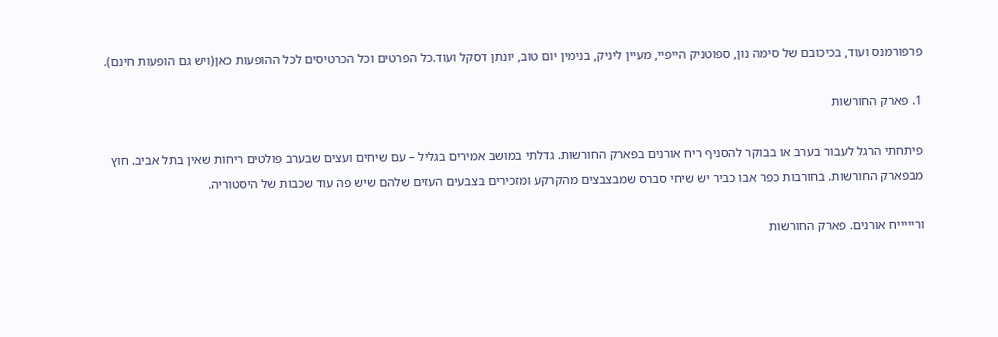פרפורמנס ועוד, בכיכובם של סימה נון, ספוטניק הייפיי, מעיין ליניק, בנימין יום טוב, יונתן דסקל ועוד.כל הפרטים וכל הכרטיסים לכל ההופעות כאן(ויש גם הופעות חינם).

1. פארק החורשות

פיתחתי הרגל לעבור בערב או בבוקר להסניף ריח אורנים בפארק החורשות. גדלתי במושב אמירים בגליל – עם שיחים ועצים שבערב פולטים ריחות שאין בתל אביב. חוץ מבפארק החורשות. בחורבות כפר אבו כביר יש שיחי סברס שמבצבצים מהקרקע ומזכירים בצבעים העזים שלהם שיש פה עוד שכבות של היסטוריה.

וריייייח אורנים. פארק החורשות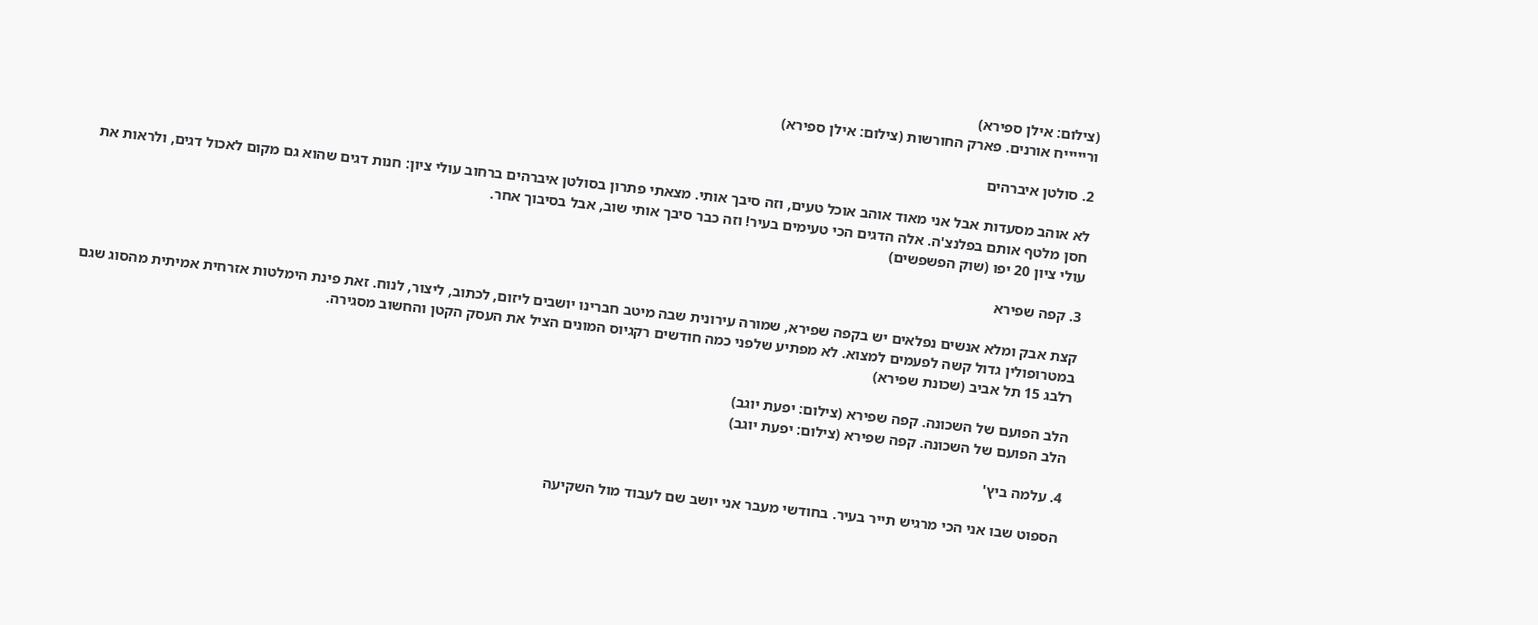(צילום: אילן ספירא)
וריייייח אורנים. פארק החורשות (צילום: אילן ספירא)

2. סולטן איברהים

לא אוהב מסעדות אבל אני מאוד אוהב אוכל טעים, וזה סיבך אותי. מצאתי פתרון בסולטן איברהים ברחוב עולי ציון: חנות דגים שהוא גם מקום לאכול דגים, ולראות את חסן מלטף אותם בפלנצ'ה. אלה הדגים הכי טעימים בעיר! וזה כבר סיבך אותי שוב, אבל בסיבוך אחר.
עולי ציון 20 יפו (שוק הפשפשים)

3. קפה שפירא

קצת אבק ומלא אנשים נפלאים יש בקפה שפירא, שמורה עירונית שבה מיטב חברינו יושבים ליזום, לכתוב, ליצור, לנוח. זאת פינת הימלטות אזרחית אמיתית מהסוג שגם במטרופולין גדול קשה לפעמים למצוא. לא מפתיע שלפני כמה חודשים רקגיוס המונים הציל את העסק הקטן והחשוב מסגירה.
רלבג 15 תל אביב (שכונת שפירא)

הלב הפועם של השכונה. קפה שפירא (צילום: יפעת יוגב)
הלב הפועם של השכונה. קפה שפירא (צילום: יפעת יוגב)

4. עלמה ביץ'

הספוט שבו אני הכי מרגיש תייר בעיר. בחודשי מעבר אני יושב שם לעבוד מול השקיעה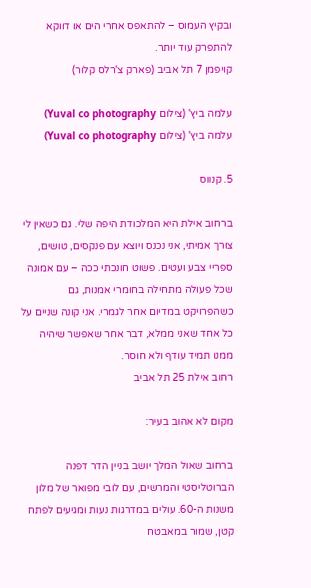ובקיץ העמוס – להתאפס אחרי הים או דווקא להתפרק עוד יותר.
קויפמן 7 תל אביב (פארק צ'רלס קלור)

עלמה ביץ' (צילום Yuval co photography)
עלמה ביץ' (צילום Yuval co photography)

5. קנווס

ברחוב אילת היא המלכודת היפה שלי. גם כשאין לי צורך אמיתי, אני נכנס ויוצא עם פנקסים, טושים, ספריי צבע ועטים. פשוט חונכתי ככה – עם אמונה שכל פעולה מתחילה בחומרי אמנות, גם כשהפרויקט במדיום אחר לגמרי. אני קונה שניים על כל אחד שאני ממלא, דבר אחר שאפשר שיהיה ממנו תמיד עודף ולא חוסר.
רחוב אילת 25 תל אביב

מקום לא אהוב בעיר:

ברחוב שאול המלך יושב בניין הדר דפנה הברוטליסטי והמרשים, עם לובי מפואר של מלון משנות ה-60. עולים במדרגות נעות ומגיעים לפתח קטן, שמור במאבטח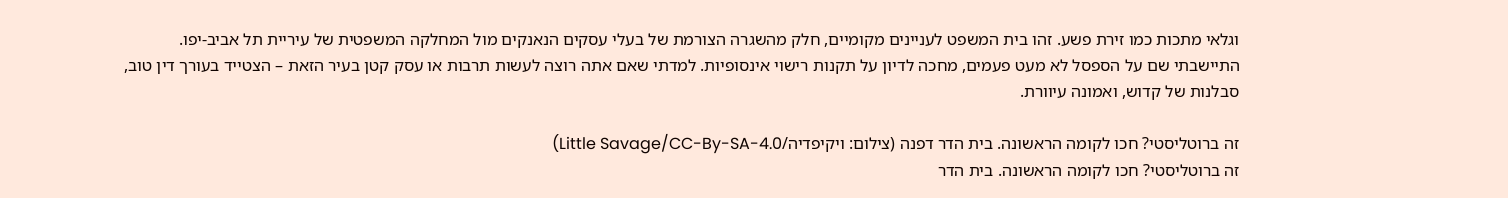וגלאי מתכות כמו זירת פשע. זהו בית המשפט לעניינים מקומיים, חלק מהשגרה הצורמת של בעלי עסקים הנאנקים מול המחלקה המשפטית של עיריית תל אביב-יפו. התיישבתי שם על הספסל לא מעט פעמים, מחכה לדיון על תקנות רישוי אינסופיות. למדתי שאם אתה רוצה לעשות תרבות או עסק קטן בעיר הזאת – הצטייד בעורך דין טוב, סבלנות של קדוש, ואמונה עיוורת.

זה ברוטליסטי? חכו לקומה הראשונה. בית הדר דפנה (צילום: ויקיפדיה/Little Savage/CC-By-SA-4.0)
זה ברוטליסטי? חכו לקומה הראשונה. בית הדר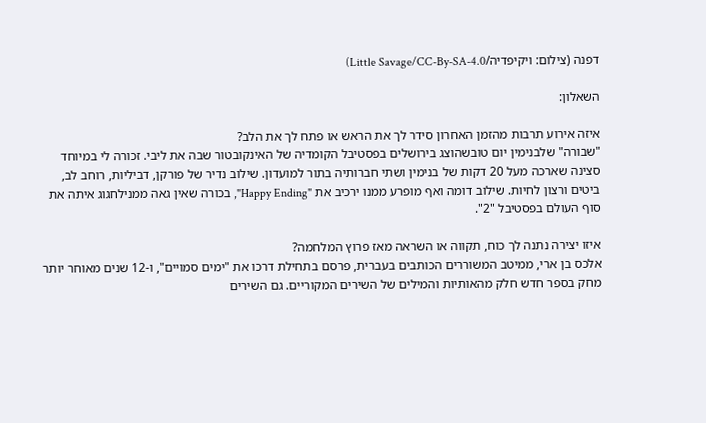דפנה (צילום: ויקיפדיה/Little Savage/CC-By-SA-4.0)

השאלון:

איזה אירוע תרבות מהזמן האחרון סידר לך את הראש או פתח לך את הלב?
"שבורה" שלבנימין יום טובשהוצג בירושלים בפסטיבל הקומדיה של האינקובטור שבה את ליבי. זכורה לי במיוחד סצינה שארכה מעל 20 דקות של בנימין ושתי חברותיה בתור למועדון. שילוב נדיר של פורקן, דביליות, רוחב לב, ביטים ורצון לחיות. שילוב דומה ואף מופרע ממנו ירכיב את "Happy Ending", בכורה שאין גאה ממנילחגוג איתה את סוף העולם בפסטיבל "2".

איזו יצירה נתנה לך כוח, תקווה או השראה מאז פרוץ המלחמה?
אלכס בן ארי, ממיטב המשוררים הכותבים בעברית, פרסם בתחילת דרכו את "ימים סמויים", ו-12 שנים מאוחר יותר מחק בספר חדש חלק מהאותיות והמילים של השירים המקוריים. גם השירים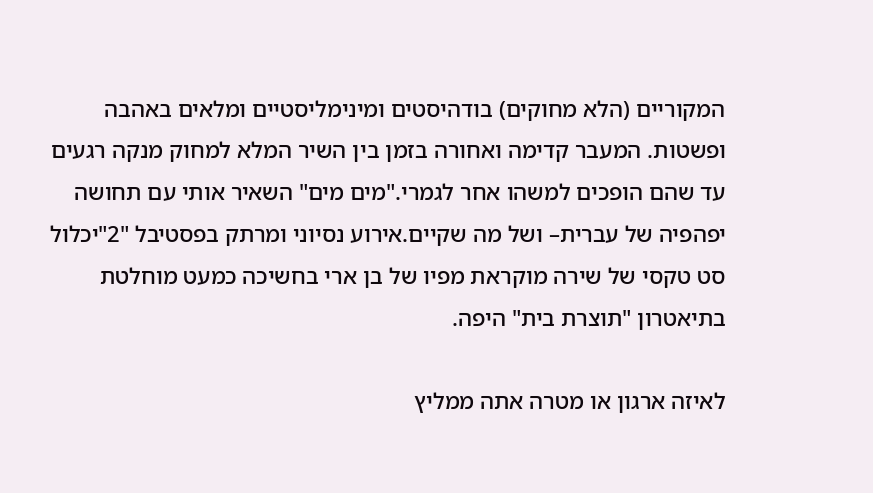המקוריים (הלא מחוקים) בודהיסטים ומינימליסטיים ומלאים באהבה ופשטות. המעבר קדימה ואחורה בזמן בין השיר המלא למחוק מנקה רגעים עד שהם הופכים למשהו אחר לגמרי."מים מים" השאיר אותי עם תחושה יפהפיה של עברית– ושל מה שקיים.אירוע נסיוני ומרתק בפסטיבל "2"יכלול סט טקסי של שירה מוקראת מפיו של בן ארי בחשיכה כמעט מוחלטת בתיאטרון "תוצרת בית" היפה.

לאיזה ארגון או מטרה אתה ממליץ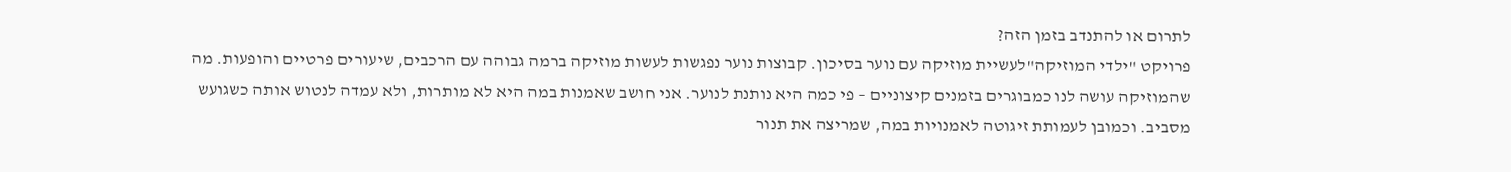לתרום או להתנדב בזמן הזה?
פרויקט "ילדי המוזיקה"לעשיית מוזיקה עם נוער בסיכון. קבוצות נוער נפגשות לעשות מוזיקה ברמה גבוהה עם הרכבים, שיעורים פרטיים והופעות. מה שהמוזיקה עושה לנו כמבוגרים בזמנים קיצוניים – פי כמה היא נותנת לנוער. אני חושב שאמנות במה היא לא מותרות, ולא עמדה לנטוש אותה כשגועש מסביב. וכמובן לעמותת זיגוטה לאמנויות במה, שמריצה את תנור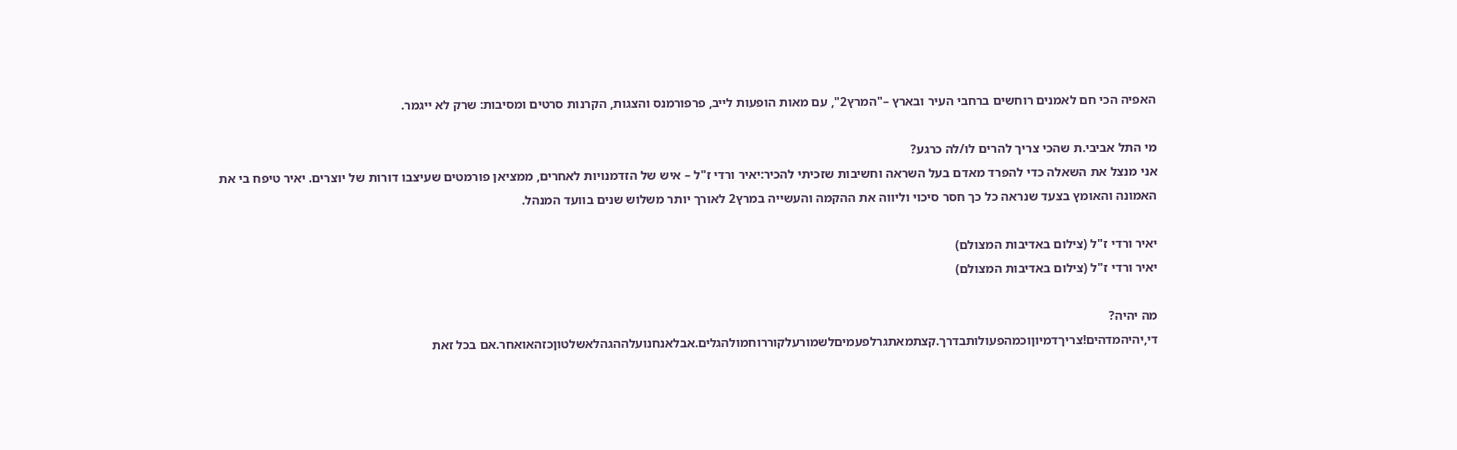האפיה הכי חם לאמנים רוחשים ברחבי העיר ובארץ –"המרץ2", עם מאות הופעות לייב, פרפורמנס והצגות, הקרנות סרטים ומסיבות: שרק לא ייגמר.

מי התל אביבי.ת שהכי צריך להרים לו/לה כרגע?
אני מנצל את השאלה כדי להפרד מאדם בעל השראה וחשיבות שזכיתי להכיר:יאיר ורדי ז"ל – איש של הזדמנויות לאחרים, ממציאן פורמטים שעיצבו דורות של יוצרים. יאיר טיפח בי את האמונה והאומץ בצעד שנראה כל כך חסר סיכוי וליווה את ההקמה והעשייה במרץ2 לאורך יותר משלוש שנים בוועד המנהל.

יאיר ורדי ז"ל (צילום באדיבות המצולם)
יאיר ורדי ז"ל (צילום באדיבות המצולם)

מה יהיה?
די,יהיהמדהים!צריךדמיוןוכמהפעולותבדרך.קצתמאתגרלפעמיםלשמורעלקוררוחמולהגלים.אבלאנחנועלההגהלאשלטוןכזהאואחר.אם בכל זאת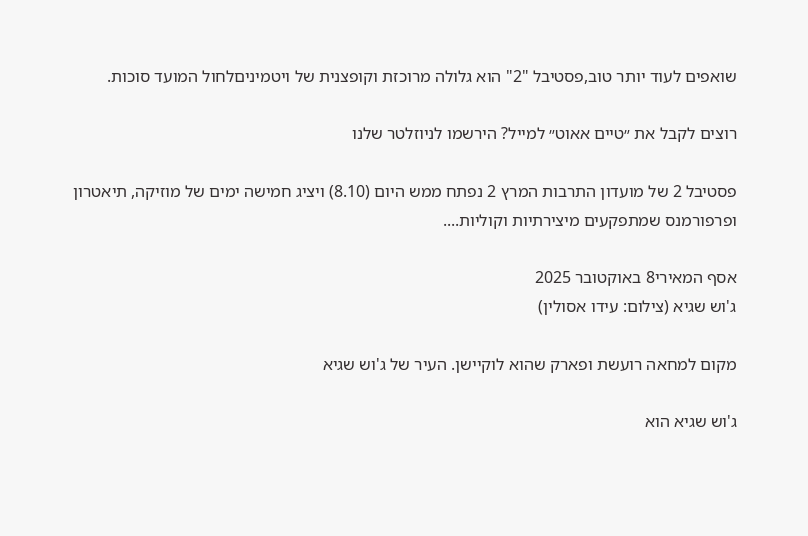שואפים לעוד יותר טוב,פסטיבל "2" הוא גלולה מרוכזת וקופצנית של ויטמיניםלחול המועד סוכות.

רוצים לקבל את ״טיים אאוט״ למייל? הירשמו לניוזלטר שלנו

פסטיבל 2 של מועדון התרבות המרץ 2 נפתח ממש היום (8.10) ויציג חמישה ימים של מוזיקה, תיאטרון ופרפורמנס שמתפקעים מיצירתיות וקוליות....

אסף המאירי8 באוקטובר 2025
ג'וש שגיא (צילום: עידו אסולין)

מקום למחאה רועשת ופארק שהוא לוקיישן. העיר של ג'וש שגיא

ג'וש שגיא הוא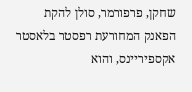שחקן, פרפורמר, סולן להקת הפאנק המחורעת רפסטר בלאסטר אקספיריינס, והוא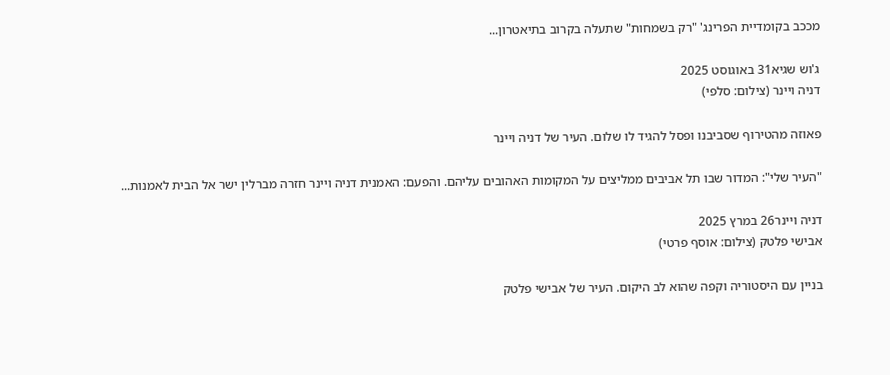מככב בקומדיית הפרינג' "רק בשמחות" שתעלה בקרוב בתיאטרון...

ג'וש שגיא31 באוגוסט 2025
דניה ויינר (צילום: סלפי)

פאוזה מהטירוף שסביבנו ופסל להגיד לו שלום. העיר של דניה ויינר

"העיר שלי": המדור שבו תל אביבים ממליצים על המקומות האהובים עליהם. והפעם: האמנית דניה ויינר חזרה מברלין ישר אל הבית לאמנות...

דניה ויינר26 במרץ 2025
אבישי פלטק (צילום: אוסף פרטי)

בניין עם היסטוריה וקפה שהוא לב היקום. העיר של אבישי פלטק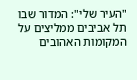"העיר שלי": המדור שבו תל אביבים ממליצים על המקומות האהובים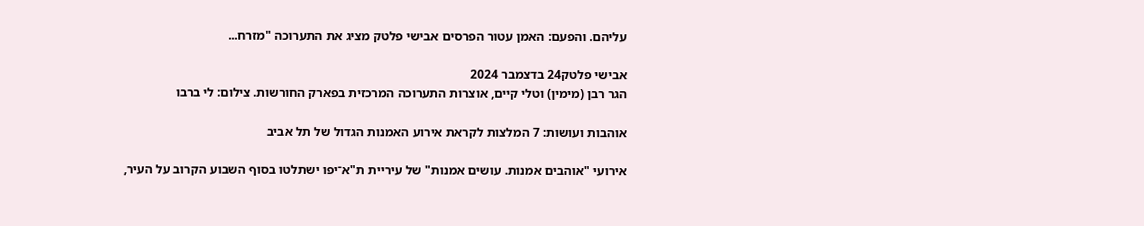עליהם. והפעם: האמן עטור הפרסים אבישי פלטק מציג את התערוכה "מזרח...

אבישי פלטק24 בדצמבר 2024
הגר רבן (מימין) וטלי קיים, אוצרות התערוכה המרכזית בפארק החורשות. צילום: לי ברבו

אוהבות ועושות: 7 המלצות לקראת אירוע האמנות הגדול של תל אביב

אירועי "אוהבים אמנות. עושים אמנות" של עיריית ת"א־יפו ישתלטו בסוף השבוע הקרוב על העיר,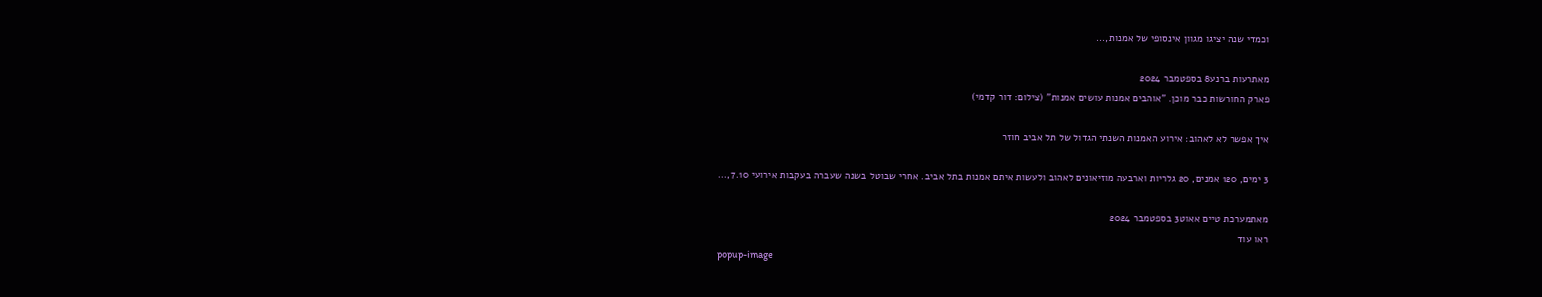וכמדי שנה יציגו מגוון אינסופי של אמנות,...

מאתרעות ברנע8 בספטמבר 2024
פארק החורשות כבר מוכן. "אוהבים אמנות עושים אמנות" (צילום: דור קדמי)

איך אפשר לא לאהוב: אירוע האמנות השנתי הגדול של תל אביב חוזר

3 ימים, 120 אמנים, 20 גלריות וארבעה מוזיאונים לאהוב ולעשות איתם אמנות בתל אביב. אחרי שבוטל בשנה שעברה בעקבות אירועי 7.10,...

מאתמערכת טיים אאוט3 בספטמבר 2024
ראו עוד
popup-image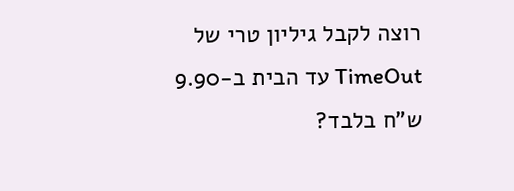רוצה לקבל גיליון טרי של TimeOut עד הבית ב-9.90 ש"ח בלבד?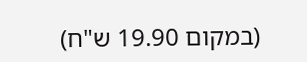(במקום 19.90 ש"ח)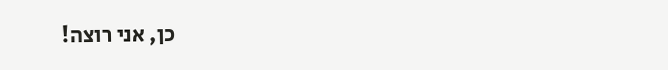כן, אני רוצה!